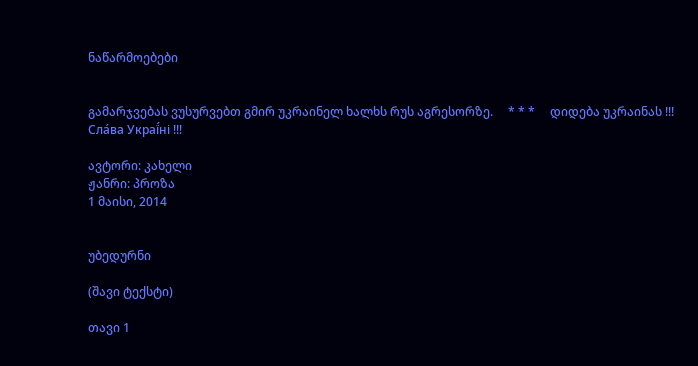ნაწარმოებები


გამარჯვებას ვუსურვებთ გმირ უკრაინელ ხალხს რუს აგრესორზე.     * * *     დიდება უკრაინას !!! Сла́ва Украї́ні !!!

ავტორი: კახელი
ჟანრი: პროზა
1 მაისი, 2014


უბედურნი

(შავი ტექსტი)

თავი 1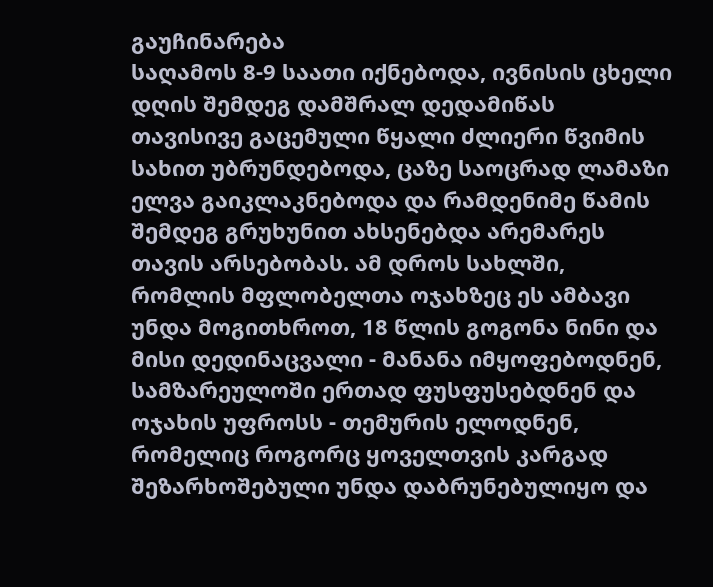გაუჩინარება
საღამოს 8-9 საათი იქნებოდა, ივნისის ცხელი დღის შემდეგ დამშრალ დედამიწას თავისივე გაცემული წყალი ძლიერი წვიმის სახით უბრუნდებოდა, ცაზე საოცრად ლამაზი ელვა გაიკლაკნებოდა და რამდენიმე წამის შემდეგ გრუხუნით ახსენებდა არემარეს თავის არსებობას. ამ დროს სახლში, რომლის მფლობელთა ოჯახზეც ეს ამბავი უნდა მოგითხროთ, 18 წლის გოგონა ნინი და მისი დედინაცვალი - მანანა იმყოფებოდნენ, სამზარეულოში ერთად ფუსფუსებდნენ და ოჯახის უფროსს - თემურის ელოდნენ, რომელიც როგორც ყოველთვის კარგად შეზარხოშებული უნდა დაბრუნებულიყო და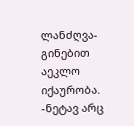ლანძღვა-გინებით აეკლო იქაურობა.
-ნეტავ არც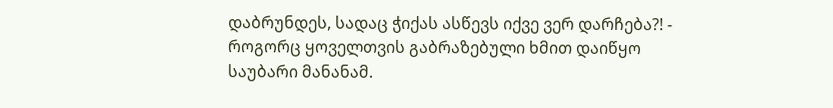დაბრუნდეს, სადაც ჭიქას ასწევს იქვე ვერ დარჩება?! - როგორც ყოველთვის გაბრაზებული ხმით დაიწყო საუბარი მანანამ.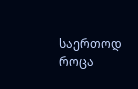საერთოდ როცა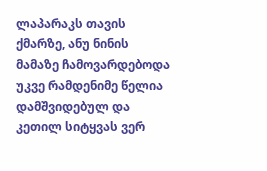ლაპარაკს თავის ქმარზე, ანუ ნინის მამაზე ჩამოვარდებოდა უკვე რამდენიმე წელია დამშვიდებულ და კეთილ სიტყვას ვერ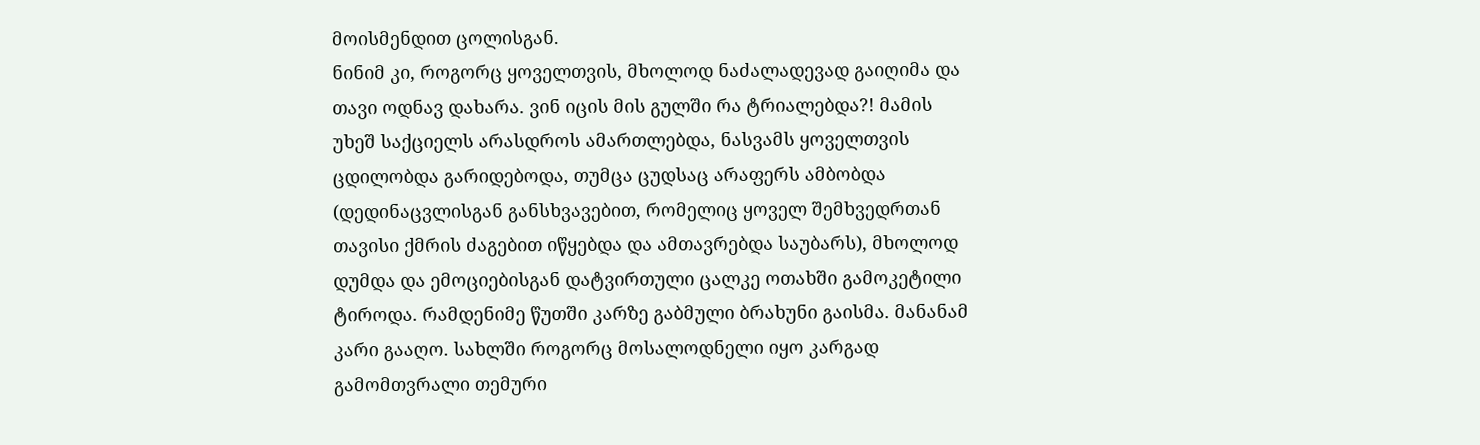მოისმენდით ცოლისგან.
ნინიმ კი, როგორც ყოველთვის, მხოლოდ ნაძალადევად გაიღიმა და თავი ოდნავ დახარა. ვინ იცის მის გულში რა ტრიალებდა?! მამის უხეშ საქციელს არასდროს ამართლებდა, ნასვამს ყოველთვის ცდილობდა გარიდებოდა, თუმცა ცუდსაც არაფერს ამბობდა (დედინაცვლისგან განსხვავებით, რომელიც ყოველ შემხვედრთან თავისი ქმრის ძაგებით იწყებდა და ამთავრებდა საუბარს), მხოლოდ დუმდა და ემოციებისგან დატვირთული ცალკე ოთახში გამოკეტილი ტიროდა. რამდენიმე წუთში კარზე გაბმული ბრახუნი გაისმა. მანანამ კარი გააღო. სახლში როგორც მოსალოდნელი იყო კარგად გამომთვრალი თემური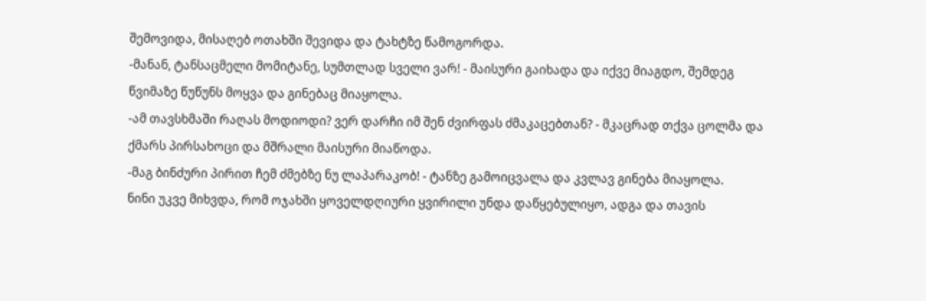შემოვიდა, მისაღებ ოთახში შევიდა და ტახტზე წამოგორდა.
-მანან, ტანსაცმელი მომიტანე, სუმთლად სველი ვარ! - მაისური გაიხადა და იქვე მიაგდო, შემდეგ წვიმაზე წუწუნს მოყვა და გინებაც მიაყოლა.
-ამ თავსხმაში რაღას მოდიოდი? ვერ დარჩი იმ შენ ძვირფას ძმაკაცებთან? - მკაცრად თქვა ცოლმა და ქმარს პირსახოცი და მშრალი მაისური მიაწოდა.
-მაგ ბინძური პირით ჩემ ძმებზე ნუ ლაპარაკობ! - ტანზე გამოიცვალა და კვლავ გინება მიაყოლა.
ნინი უკვე მიხვდა, რომ ოჯახში ყოველდღიური ყვირილი უნდა დაწყებულიყო, ადგა და თავის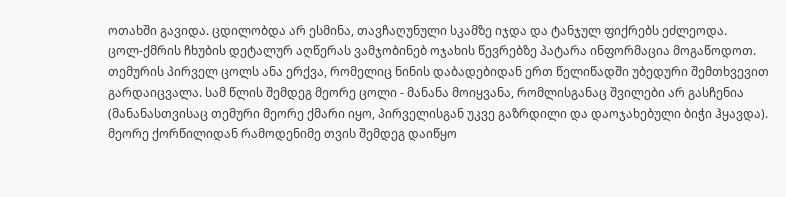ოთახში გავიდა. ცდილობდა არ ესმინა, თავჩაღუნული სკამზე იჯდა და ტანჯულ ფიქრებს ეძლეოდა.
ცოლ-ქმრის ჩხუბის დეტალურ აღწერას ვამჯობინებ ოჯახის წევრებზე პატარა ინფორმაცია მოგაწოდოთ. თემურის პირველ ცოლს ანა ერქვა, რომელიც ნინის დაბადებიდან ერთ წელიწადში უბედური შემთხვევით გარდაიცვალა. სამ წლის შემდეგ მეორე ცოლი - მანანა მოიყვანა, რომლისგანაც შვილები არ გასჩენია (მანანასთვისაც თემური მეორე ქმარი იყო, პირველისგან უკვე გაზრდილი და დაოჯახებული ბიჭი ჰყავდა). მეორე ქორწილიდან რამოდენიმე თვის შემდეგ დაიწყო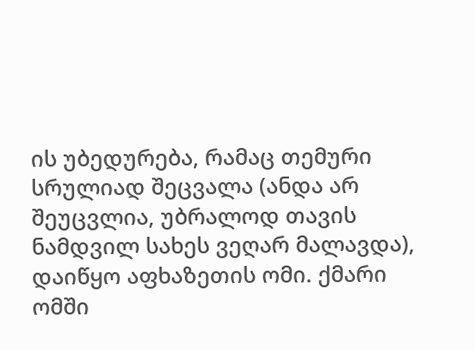ის უბედურება, რამაც თემური სრულიად შეცვალა (ანდა არ შეუცვლია, უბრალოდ თავის ნამდვილ სახეს ვეღარ მალავდა), დაიწყო აფხაზეთის ომი. ქმარი ომში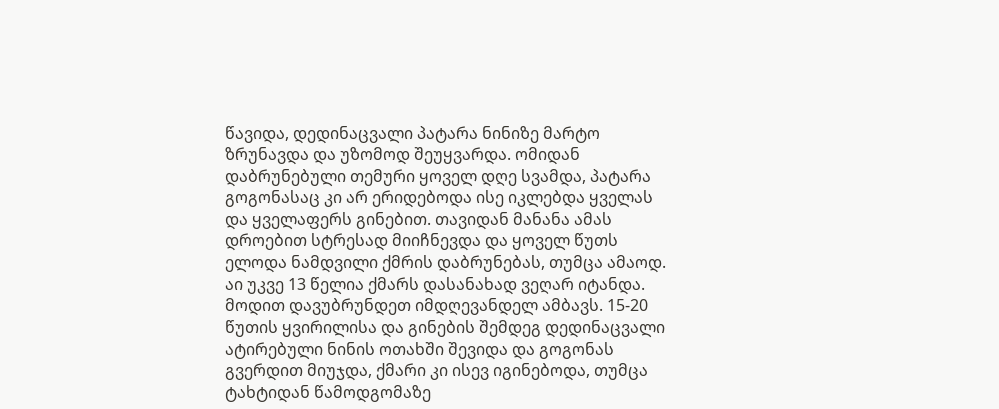წავიდა, დედინაცვალი პატარა ნინიზე მარტო ზრუნავდა და უზომოდ შეუყვარდა. ომიდან დაბრუნებული თემური ყოველ დღე სვამდა, პატარა გოგონასაც კი არ ერიდებოდა ისე იკლებდა ყველას და ყველაფერს გინებით. თავიდან მანანა ამას დროებით სტრესად მიიჩნევდა და ყოველ წუთს ელოდა ნამდვილი ქმრის დაბრუნებას, თუმცა ამაოდ. აი უკვე 13 წელია ქმარს დასანახად ვეღარ იტანდა.
მოდით დავუბრუნდეთ იმდღევანდელ ამბავს. 15-20 წუთის ყვირილისა და გინების შემდეგ დედინაცვალი ატირებული ნინის ოთახში შევიდა და გოგონას გვერდით მიუჯდა, ქმარი კი ისევ იგინებოდა, თუმცა ტახტიდან წამოდგომაზე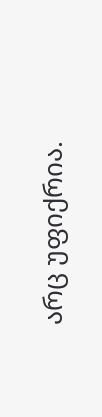არც უფიქრია.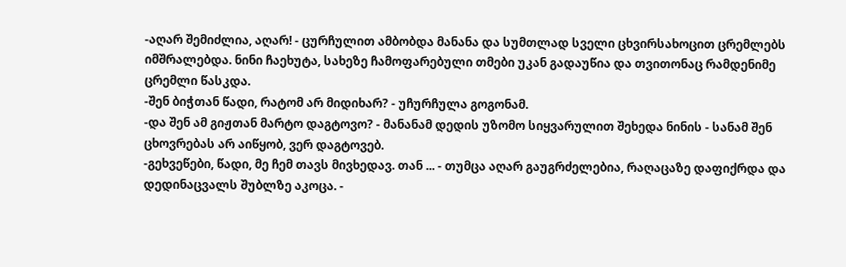-აღარ შემიძლია, აღარ! - ცურჩულით ამბობდა მანანა და სუმთლად სველი ცხვირსახოცით ცრემლებს იმშრალებდა. ნინი ჩაეხუტა, სახეზე ჩამოფარებული თმები უკან გადაუწია და თვითონაც რამდენიმე ცრემლი წასკდა.
-შენ ბიჭთან წადი, რატომ არ მიდიხარ? - უჩურჩულა გოგონამ.
-და შენ ამ გიჟთან მარტო დაგტოვო? - მანანამ დედის უზომო სიყვარულით შეხედა ნინის - სანამ შენ ცხოვრებას არ აიწყობ, ვერ დაგტოვებ.
-გეხვეწები, წადი, მე ჩემ თავს მივხედავ. თან ... - თუმცა აღარ გაუგრძელებია, რაღაცაზე დაფიქრდა და დედინაცვალს შუბლზე აკოცა. -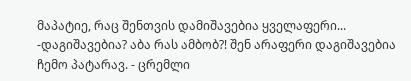მაპატიე, რაც შენთვის დამიშავებია ყველაფერი...
-დაგიშავებია? აბა რას ამბობ?! შენ არაფერი დაგიშავებია ჩემო პატარავ. - ცრემლი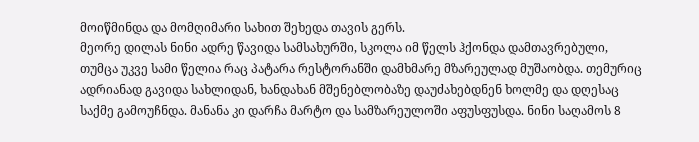მოიწმინდა და მომღიმარი სახით შეხედა თავის გერს.
მეორე დილას ნინი ადრე წავიდა სამსახურში, სკოლა იმ წელს ჰქონდა დამთავრებული, თუმცა უკვე სამი წელია რაც პატარა რესტორანში დამხმარე მზარეულად მუშაობდა. თემურიც ადრიანად გავიდა სახლიდან, ხანდახან მშენებლობაზე დაუძახებდნენ ხოლმე და დღესაც საქმე გამოუჩნდა. მანანა კი დარჩა მარტო და სამზარეულოში აფუსფუსდა. ნინი საღამოს 8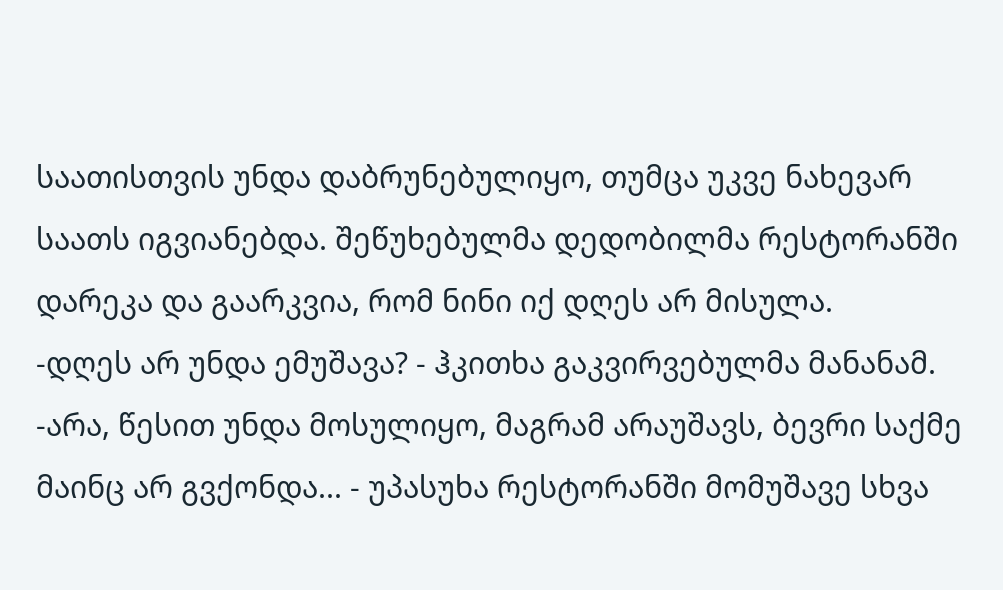საათისთვის უნდა დაბრუნებულიყო, თუმცა უკვე ნახევარ საათს იგვიანებდა. შეწუხებულმა დედობილმა რესტორანში დარეკა და გაარკვია, რომ ნინი იქ დღეს არ მისულა.
-დღეს არ უნდა ემუშავა? - ჰკითხა გაკვირვებულმა მანანამ.
-არა, წესით უნდა მოსულიყო, მაგრამ არაუშავს, ბევრი საქმე მაინც არ გვქონდა... - უპასუხა რესტორანში მომუშავე სხვა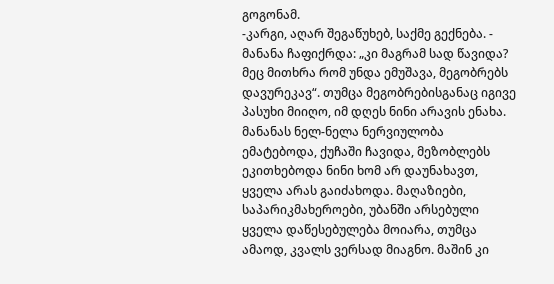გოგონამ.
-კარგი, აღარ შეგაწუხებ, საქმე გექნება. - მანანა ჩაფიქრდა: „კი მაგრამ სად წავიდა? მეც მითხრა რომ უნდა ემუშავა, მეგობრებს დავურეკავ“. თუმცა მეგობრებისგანაც იგივე პასუხი მიიღო, იმ დღეს ნინი არავის ენახა.
მანანას ნელ-ნელა ნერვიულობა ემატებოდა, ქუჩაში ჩავიდა, მეზობლებს ეკითხებოდა ნინი ხომ არ დაუნახავთ, ყველა არას გაიძახოდა. მაღაზიები, საპარიკმახეროები, უბანში არსებული ყველა დაწესებულება მოიარა, თუმცა ამაოდ, კვალს ვერსად მიაგნო. მაშინ კი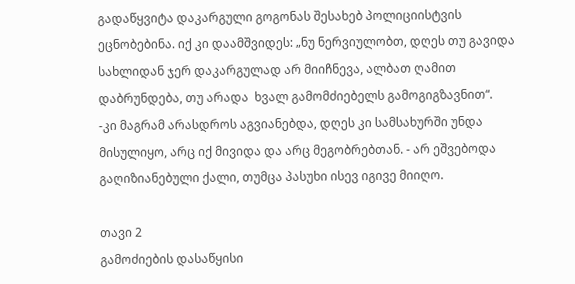გადაწყვიტა დაკარგული გოგონას შესახებ პოლიციისტვის ეცნობებინა. იქ კი დაამშვიდეს: „ნუ ნერვიულობთ, დღეს თუ გავიდა სახლიდან ჯერ დაკარგულად არ მიიჩნევა, ალბათ ღამით დაბრუნდება, თუ არადა  ხვალ გამომძიებელს გამოგიგზავნით“.
-კი მაგრამ არასდროს აგვიანებდა, დღეს კი სამსახურში უნდა მისულიყო, არც იქ მივიდა და არც მეგობრებთან. - არ ეშვებოდა გაღიზიანებული ქალი, თუმცა პასუხი ისევ იგივე მიიღო.

თავი 2
გამოძიების დასაწყისი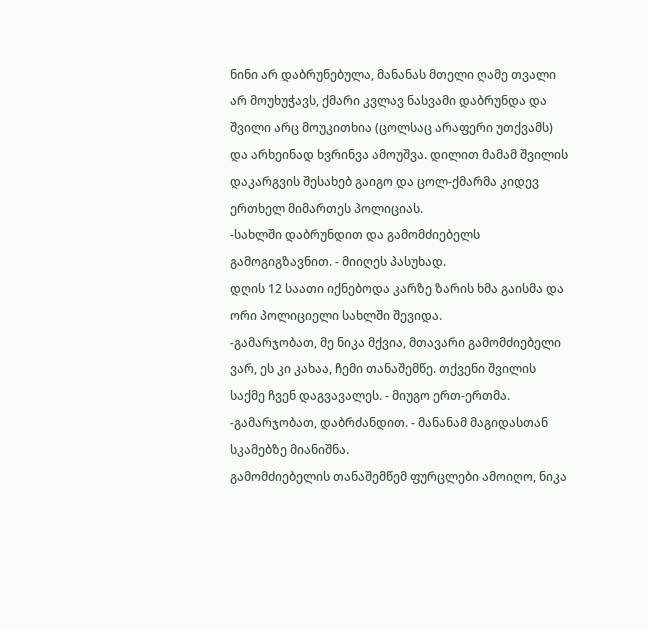ნინი არ დაბრუნებულა, მანანას მთელი ღამე თვალი არ მოუხუჭავს, ქმარი კვლავ ნასვამი დაბრუნდა და შვილი არც მოუკითხია (ცოლსაც არაფერი უთქვამს) და არხეინად ხვრინვა ამოუშვა. დილით მამამ შვილის დაკარგვის შესახებ გაიგო და ცოლ-ქმარმა კიდევ ერთხელ მიმართეს პოლიციას.
-სახლში დაბრუნდით და გამომძიებელს გამოგიგზავნით. - მიიღეს პასუხად.
დღის 12 საათი იქნებოდა კარზე ზარის ხმა გაისმა და ორი პოლიციელი სახლში შევიდა.
-გამარჯობათ, მე ნიკა მქვია, მთავარი გამომძიებელი ვარ, ეს კი კახაა, ჩემი თანაშემწე. თქვენი შვილის საქმე ჩვენ დაგვავალეს. - მიუგო ერთ-ერთმა.
-გამარჯობათ, დაბრძანდით. - მანანამ მაგიდასთან სკამებზე მიანიშნა.
გამომძიებელის თანაშემწემ ფურცლები ამოიღო, ნიკა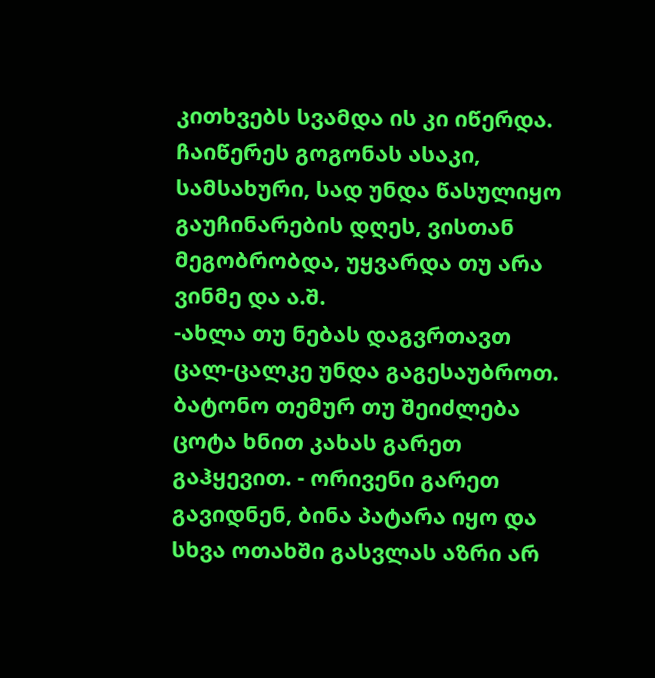კითხვებს სვამდა ის კი იწერდა. ჩაიწერეს გოგონას ასაკი, სამსახური, სად უნდა წასულიყო გაუჩინარების დღეს, ვისთან მეგობრობდა, უყვარდა თუ არა ვინმე და ა.შ.
-ახლა თუ ნებას დაგვრთავთ ცალ-ცალკე უნდა გაგესაუბროთ. ბატონო თემურ თუ შეიძლება ცოტა ხნით კახას გარეთ გაჰყევით. - ორივენი გარეთ გავიდნენ, ბინა პატარა იყო და სხვა ოთახში გასვლას აზრი არ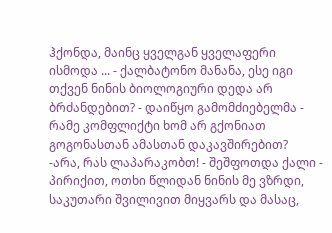ჰქონდა, მაინც ყველგან ყველაფერი ისმოდა ... - ქალბატონო მანანა, ესე იგი თქვენ ნინის ბიოლოგიური დედა არ ბრძანდებით? - დაიწყო გამომძიებელმა - რამე კომფლიქტი ხომ არ გქონიათ გოგონასთან ამასთან დაკავშირებით?
-არა, რას ლაპარაკობთ! - შეშფოთდა ქალი - პირიქით, ოთხი წლიდან ნინის მე ვზრდი, საკუთარი შვილივით მიყვარს და მასაც,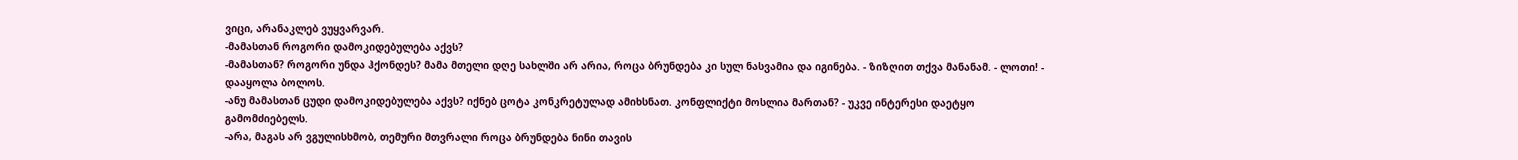ვიცი, არანაკლებ ვუყვარვარ.
-მამასთან როგორი დამოკიდებულება აქვს?
-მამასთან? როგორი უნდა ჰქონდეს? მამა მთელი დღე სახლში არ არია, როცა ბრუნდება კი სულ ნასვამია და იგინება. - ზიზღით თქვა მანანამ. - ლოთი! - დააყოლა ბოლოს.
-ანუ მამასთან ცუდი დამოკიდებულება აქვს? იქნებ ცოტა კონკრეტულად ამიხსნათ. კონფლიქტი მოსლია მართან? - უკვე ინტერესი დაეტყო გამომძიებელს.
-არა, მაგას არ ვგულისხმობ, თემური მთვრალი როცა ბრუნდება ნინი თავის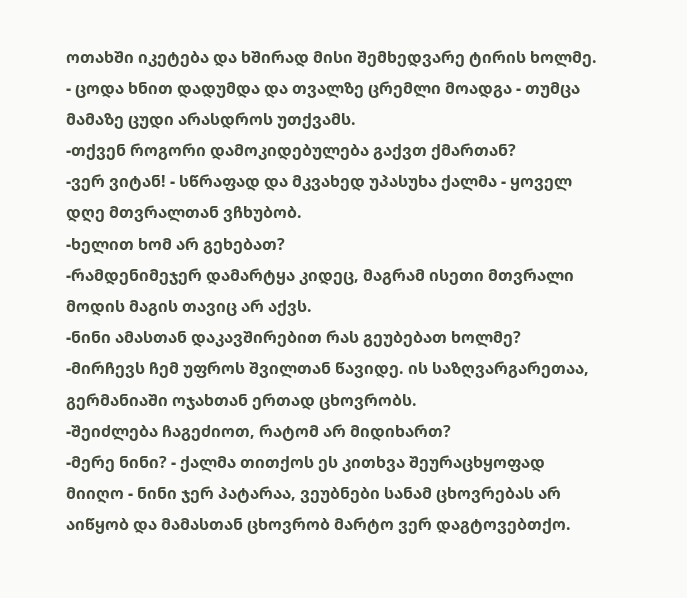ოთახში იკეტება და ხშირად მისი შემხედვარე ტირის ხოლმე. - ცოდა ხნით დადუმდა და თვალზე ცრემლი მოადგა - თუმცა მამაზე ცუდი არასდროს უთქვამს.
-თქვენ როგორი დამოკიდებულება გაქვთ ქმართან?
-ვერ ვიტან! - სწრაფად და მკვახედ უპასუხა ქალმა - ყოველ დღე მთვრალთან ვჩხუბობ.
-ხელით ხომ არ გეხებათ?
-რამდენიმეჯერ დამარტყა კიდეც, მაგრამ ისეთი მთვრალი მოდის მაგის თავიც არ აქვს.
-ნინი ამასთან დაკავშირებით რას გეუბებათ ხოლმე?
-მირჩევს ჩემ უფროს შვილთან წავიდე. ის საზღვარგარეთაა, გერმანიაში ოჯახთან ერთად ცხოვრობს.
-შეიძლება ჩაგეძიოთ, რატომ არ მიდიხართ?
-მერე ნინი? - ქალმა თითქოს ეს კითხვა შეურაცხყოფად მიიღო - ნინი ჯერ პატარაა, ვეუბნები სანამ ცხოვრებას არ აიწყობ და მამასთან ცხოვრობ მარტო ვერ დაგტოვებთქო.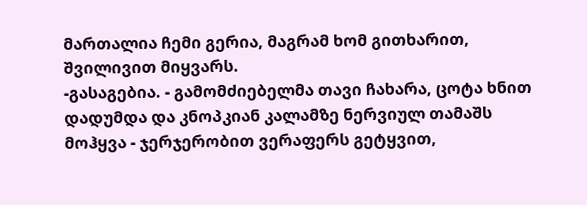მართალია ჩემი გერია, მაგრამ ხომ გითხარით, შვილივით მიყვარს.
-გასაგებია. - გამომძიებელმა თავი ჩახარა, ცოტა ხნით დადუმდა და კნოპკიან კალამზე ნერვიულ თამაშს მოჰყვა - ჯერჯერობით ვერაფერს გეტყვით,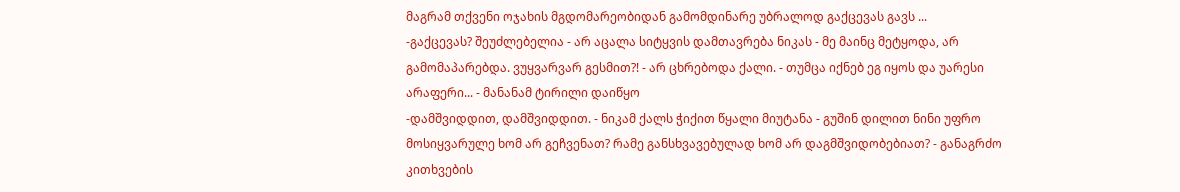მაგრამ თქვენი ოჯახის მგდომარეობიდან გამომდინარე უბრალოდ გაქცევას გავს ...
-გაქცევას? შეუძლებელია - არ აცალა სიტყვის დამთავრება ნიკას - მე მაინც მეტყოდა, არ გამომაპარებდა. ვუყვარვარ გესმით?! - არ ცხრებოდა ქალი. - თუმცა იქნებ ეგ იყოს და უარესი არაფერი... - მანანამ ტირილი დაიწყო
-დამშვიდდით, დამშვიდდით. - ნიკამ ქალს ჭიქით წყალი მიუტანა - გუშინ დილით ნინი უფრო მოსიყვარულე ხომ არ გეჩვენათ? რამე განსხვავებულად ხომ არ დაგმშვიდობებიათ? - განაგრძო კითხვების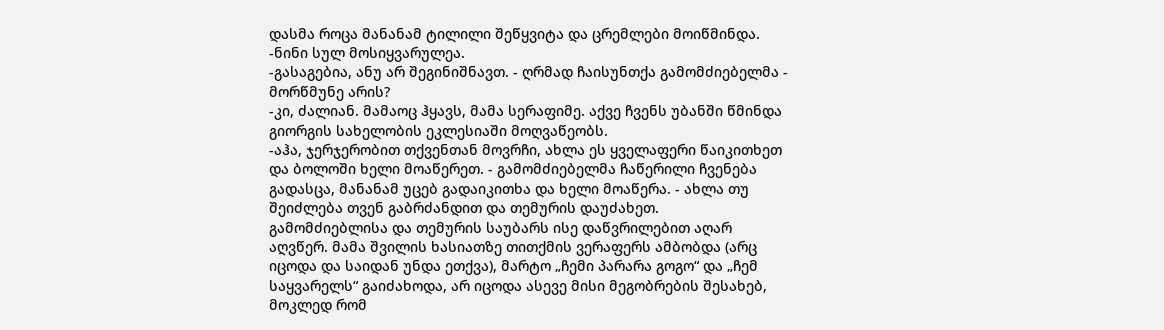დასმა როცა მანანამ ტილილი შეწყვიტა და ცრემლები მოიწმინდა.
-ნინი სულ მოსიყვარულეა.
-გასაგებია, ანუ არ შეგინიშნავთ. - ღრმად ჩაისუნთქა გამომძიებელმა - მორწმუნე არის?
-კი, ძალიან. მამაოც ჰყავს, მამა სერაფიმე. აქვე ჩვენს უბანში წმინდა გიორგის სახელობის ეკლესიაში მოღვაწეობს.
-აჰა, ჯერჯერობით თქვენთან მოვრჩი, ახლა ეს ყველაფერი წაიკითხეთ და ბოლოში ხელი მოაწერეთ. - გამომძიებელმა ჩაწერილი ჩვენება გადასცა, მანანამ უცებ გადაიკითხა და ხელი მოაწერა. - ახლა თუ შეიძლება თვენ გაბრძანდით და თემურის დაუძახეთ.
გამომძიებლისა და თემურის საუბარს ისე დაწვრილებით აღარ აღვწერ. მამა შვილის ხასიათზე თითქმის ვერაფერს ამბობდა (არც იცოდა და საიდან უნდა ეთქვა), მარტო „ჩემი პარარა გოგო“ და „ჩემ საყვარელს“ გაიძახოდა, არ იცოდა ასევე მისი მეგობრების შესახებ, მოკლედ რომ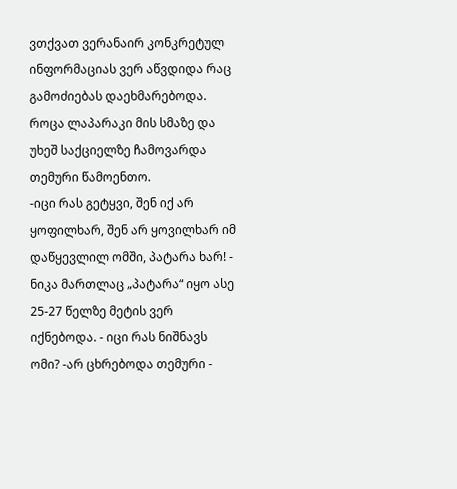ვთქვათ ვერანაირ კონკრეტულ ინფორმაციას ვერ აწვდიდა რაც გამოძიებას დაეხმარებოდა. როცა ლაპარაკი მის სმაზე და უხეშ საქციელზე ჩამოვარდა თემური წამოენთო.
-იცი რას გეტყვი, შენ იქ არ ყოფილხარ, შენ არ ყოვილხარ იმ დაწყევლილ ომში, პატარა ხარ! - ნიკა მართლაც „პატარა“ იყო ასე 25-27 წელზე მეტის ვერ იქნებოდა. - იცი რას ნიშნავს ომი? -არ ცხრებოდა თემური -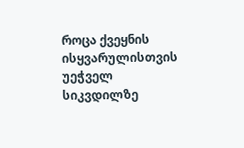როცა ქვეყნის ისყვარულისთვის უეჭველ სიკვდილზე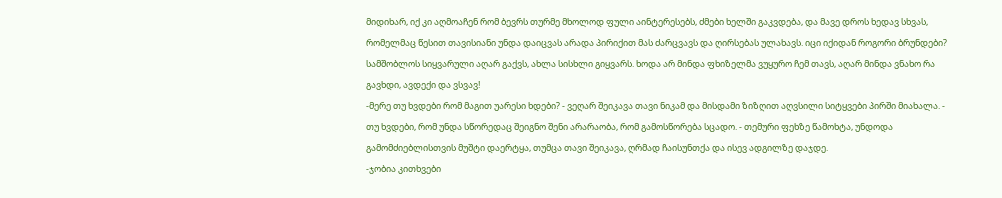მიდიხარ, იქ კი აღმოაჩენ რომ ბევრს თურმე მხოლოდ ფული აინტერესებს, ძმები ხელში გაკვდება, და მავე დროს ხედავ სხვას, რომელმაც წესით თავისიანი უნდა დაიცვას არადა პირიქით მას ძარცვავს და ღირსებას ულახავს. იცი იქიდან როგორი ბრუნდები? სამშობლოს სიყვარული აღარ გაქვს, ახლა სისხლი გიყვარს. ხოდა არ მინდა ფხიზელმა ვუყურო ჩემ თავს, აღარ მინდა ვნახო რა გავხდი, ავდექი და ვსვავ!
-მერე თუ ხვდები რომ მაგით უარესი ხდები? - ვეღარ შეიკავა თავი ნიკამ და მისდამი ზიზღით აღვსილი სიტყვები პირში მიახალა. - თუ ხვდები, რომ უნდა სწორედაც შეიგნო შენი არარაობა, რომ გამოსწორება სცადო. - თემური ფეხზე წამოხტა, უნდოდა გამომძიებლისთვის მუშტი დაერტყა, თუმცა თავი შეიკავა, ღრმად ჩაისუნთქა და ისევ ადგილზე დაჯდე.
-ჯობია კითხვები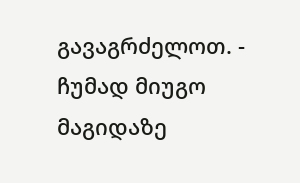გავაგრძელოთ. - ჩუმად მიუგო მაგიდაზე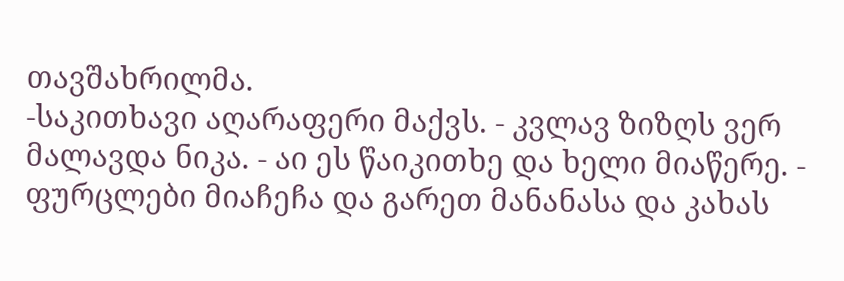თავშახრილმა.
-საკითხავი აღარაფერი მაქვს. - კვლავ ზიზღს ვერ მალავდა ნიკა. - აი ეს წაიკითხე და ხელი მიაწერე. - ფურცლები მიაჩეჩა და გარეთ მანანასა და კახას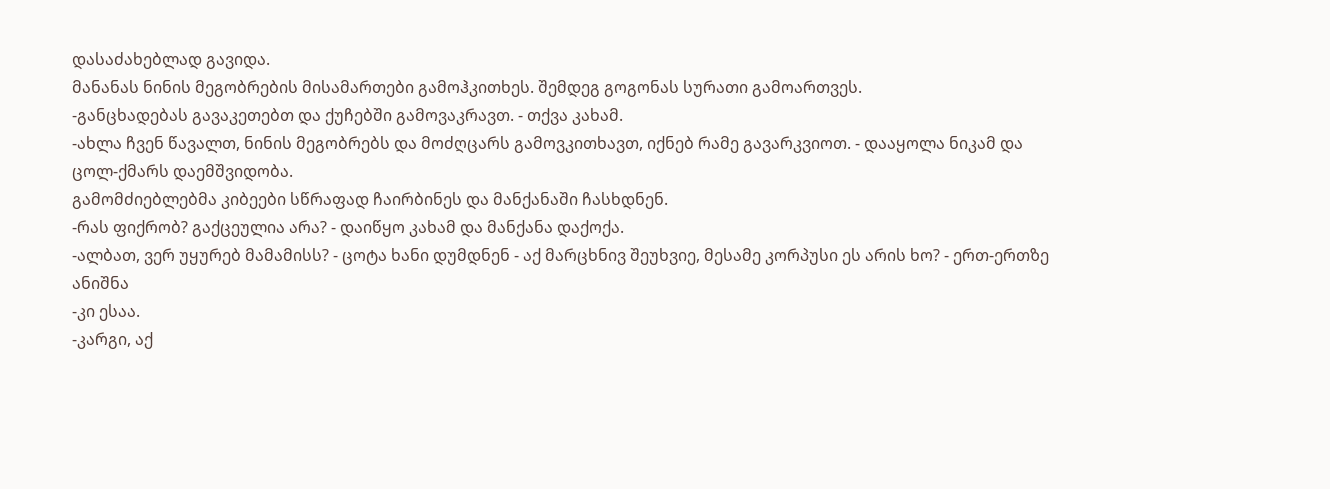დასაძახებლად გავიდა.
მანანას ნინის მეგობრების მისამართები გამოჰკითხეს. შემდეგ გოგონას სურათი გამოართვეს.
-განცხადებას გავაკეთებთ და ქუჩებში გამოვაკრავთ. - თქვა კახამ.
-ახლა ჩვენ წავალთ, ნინის მეგობრებს და მოძღცარს გამოვკითხავთ, იქნებ რამე გავარკვიოთ. - დააყოლა ნიკამ და ცოლ-ქმარს დაემშვიდობა.
გამომძიებლებმა კიბეები სწრაფად ჩაირბინეს და მანქანაში ჩასხდნენ.
-რას ფიქრობ? გაქცეულია არა? - დაიწყო კახამ და მანქანა დაქოქა.
-ალბათ, ვერ უყურებ მამამისს? - ცოტა ხანი დუმდნენ - აქ მარცხნივ შეუხვიე, მესამე კორპუსი ეს არის ხო? - ერთ-ერთზე ანიშნა
-კი ესაა.
-კარგი, აქ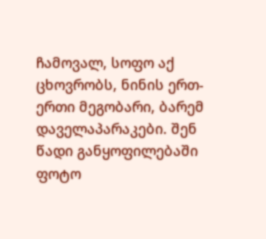ჩამოვალ, სოფო აქ ცხოვრობს, ნინის ერთ-ერთი მეგობარი, ბარემ დაველაპარაკები. შენ წადი განყოფილებაში ფოტო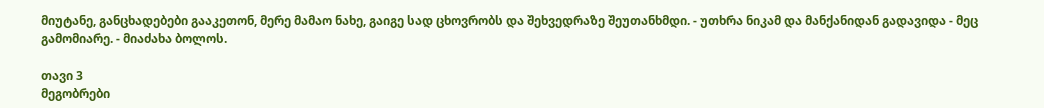მიუტანე, განცხადებები გააკეთონ, მერე მამაო ნახე, გაიგე სად ცხოვრობს და შეხვედრაზე შეუთანხმდი. - უთხრა ნიკამ და მანქანიდან გადავიდა - მეც გამომიარე. - მიაძახა ბოლოს.

თავი 3
მეგობრები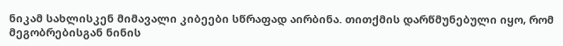ნიკამ სახლისკენ მიმავალი კიბეები სწრაფად აირბინა. თითქმის დარწმუნებული იყო, რომ მეგობრებისგან ნინის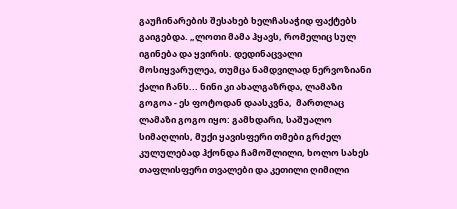გაუჩინარების შესახებ ხელჩასაჭიდ ფაქტებს გაიგებდა. „ლოთი მამა ჰყავს, რომელიც სულ იგინება და ყვირის. დედინაცვალი მოსიყვარულეა, თუმცა ნამდვილად ნერვოზიანი ქალი ჩანს... ნინი კი ახალგაზრდა, ლამაზი გოგოა - ეს ფოტოდან დაასკვნა,  მართლაც ლამაზი გოგო იყო: გამხდარი, საშუალო სიმაღლის, მუქი ყავისფერი თმები გრძელ კულულებად ჰქონდა ჩამოშლილი, ხოლო სახეს თაფლისფერი თვალები და კეთილი ღიმილი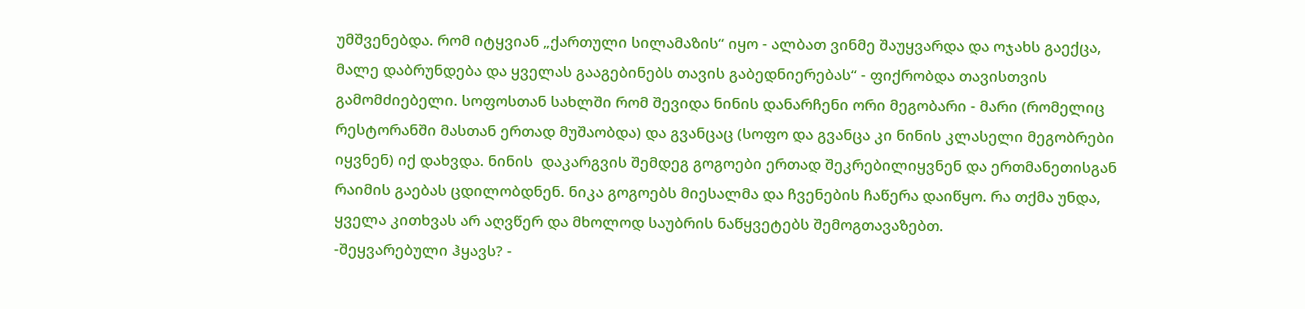უმშვენებდა. რომ იტყვიან „ქართული სილამაზის“ იყო - ალბათ ვინმე შაუყვარდა და ოჯახს გაექცა, მალე დაბრუნდება და ყველას გააგებინებს თავის გაბედნიერებას“ - ფიქრობდა თავისთვის გამომძიებელი. სოფოსთან სახლში რომ შევიდა ნინის დანარჩენი ორი მეგობარი - მარი (რომელიც რესტორანში მასთან ერთად მუშაობდა) და გვანცაც (სოფო და გვანცა კი ნინის კლასელი მეგობრები იყვნენ) იქ დახვდა. ნინის  დაკარგვის შემდეგ გოგოები ერთად შეკრებილიყვნენ და ერთმანეთისგან რაიმის გაებას ცდილობდნენ. ნიკა გოგოებს მიესალმა და ჩვენების ჩაწერა დაიწყო. რა თქმა უნდა, ყველა კითხვას არ აღვწერ და მხოლოდ საუბრის ნაწყვეტებს შემოგთავაზებთ.
-შეყვარებული ჰყავს? -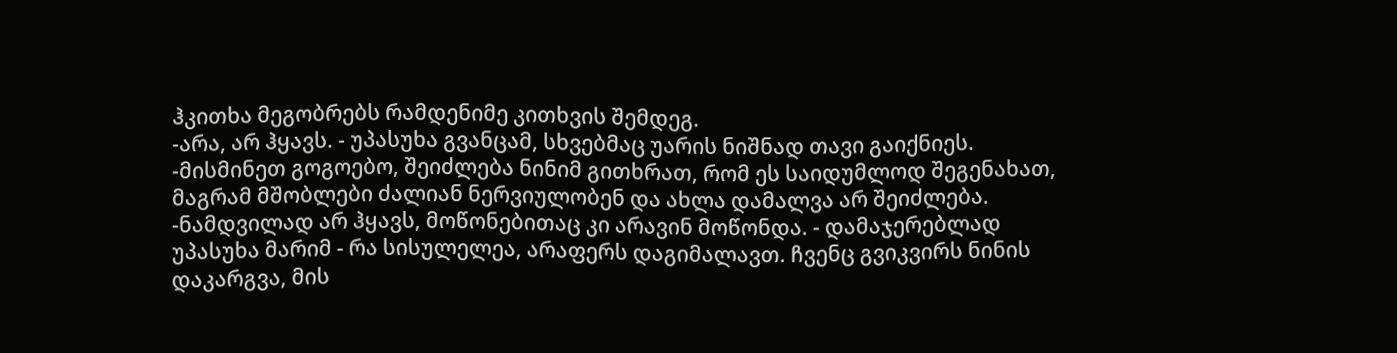ჰკითხა მეგობრებს რამდენიმე კითხვის შემდეგ.
-არა, არ ჰყავს. - უპასუხა გვანცამ, სხვებმაც უარის ნიშნად თავი გაიქნიეს.
-მისმინეთ გოგოებო, შეიძლება ნინიმ გითხრათ, რომ ეს საიდუმლოდ შეგენახათ, მაგრამ მშობლები ძალიან ნერვიულობენ და ახლა დამალვა არ შეიძლება.
-ნამდვილად არ ჰყავს, მოწონებითაც კი არავინ მოწონდა. - დამაჯერებლად უპასუხა მარიმ - რა სისულელეა, არაფერს დაგიმალავთ. ჩვენც გვიკვირს ნინის დაკარგვა, მის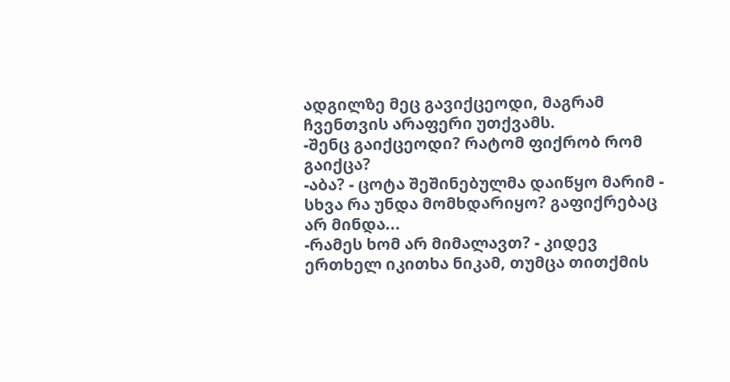ადგილზე მეც გავიქცეოდი, მაგრამ ჩვენთვის არაფერი უთქვამს.
-შენც გაიქცეოდი? რატომ ფიქრობ რომ გაიქცა?
-აბა? - ცოტა შეშინებულმა დაიწყო მარიმ - სხვა რა უნდა მომხდარიყო? გაფიქრებაც არ მინდა...
-რამეს ხომ არ მიმალავთ? - კიდევ ერთხელ იკითხა ნიკამ, თუმცა თითქმის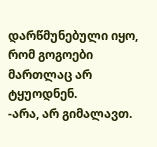დარწმუნებული იყო, რომ გოგოები მართლაც არ ტყუოდნენ.
-არა, არ გიმალავთ.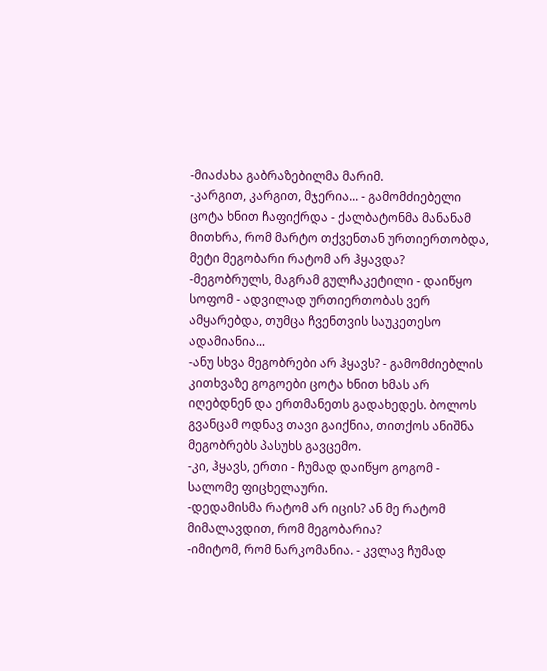-მიაძახა გაბრაზებილმა მარიმ.
-კარგით, კარგით, მჯერია... - გამომძიებელი ცოტა ხნით ჩაფიქრდა - ქალბატონმა მანანამ მითხრა, რომ მარტო თქვენთან ურთიერთობდა, მეტი მეგობარი რატომ არ ჰყავდა?
-მეგობრულს, მაგრამ გულჩაკეტილი - დაიწყო სოფომ - ადვილად ურთიერთობას ვერ ამყარებდა, თუმცა ჩვენთვის საუკეთესო ადამიანია...
-ანუ სხვა მეგობრები არ ჰყავს? - გამომძიებლის კითხვაზე გოგოები ცოტა ხნით ხმას არ იღებდნენ და ერთმანეთს გადახედეს. ბოლოს გვანცამ ოდნავ თავი გაიქნია, თითქოს ანიშნა მეგობრებს პასუხს გავცემო.
-კი, ჰყავს, ერთი - ჩუმად დაიწყო გოგომ - სალომე ფიცხელაური.
-დედამისმა რატომ არ იცის? ან მე რატომ მიმალავდით, რომ მეგობარია?
-იმიტომ, რომ ნარკომანია. - კვლავ ჩუმად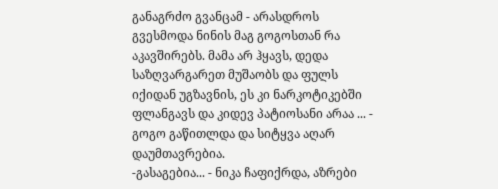განაგრძო გვანცამ - არასდროს გვესმოდა ნინის მაგ გოგოსთან რა აკავშირებს. მამა არ ჰყავს, დედა საზღვარგარეთ მუშაობს და ფულს იქიდან უგზავნის, ეს კი ნარკოტიკებში ფლანგავს და კიდევ პატიოსანი არაა ... - გოგო გაწითლდა და სიტყვა აღარ დაუმთავრებია.
-გასაგებია... - ნიკა ჩაფიქრდა, აზრები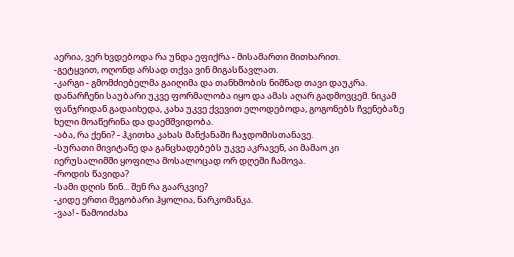აერია, ვერ ხვდებოდა რა უნდა ეფიქრა - მისამართი მითხარით.
-გეტყვით, ოღონდ არსად თქვა ვინ მიგასწავლათ.
-კარგი - გმომძიებელმა გაიღიმა და თანხმობის ნიშნად თავი დაუკრა.
დანარჩენი საუბარი უკვე ფორმალობა იყო და ამას აღარ გადმოვცემ. ნიკამ ფანჯრიდან გადაიხედა, კახა უკვე ქვევით ელოდებოდა, გოგონებს ჩვენებაზე ხელი მოაწერინა და დაემშვიდობა.
-აბა, რა ქენი? - ჰკითხა კახას მანქანაში ჩაჯდომისთანავე.
-სურათი მივიტანე და განცხადებებს უკვე აკრავენ, აი მამაო კი იერუსალიმში ყოფილა მოსალოცად ორ დღეში ჩამოვა.
-როდის წავიდა?
-სამი დღის წინ... შენ რა გაარკვიე?
-კიდე ერთი მეგობარი ჰყოლია, ნარკომანკა.
-ვაა! - წამოიძახა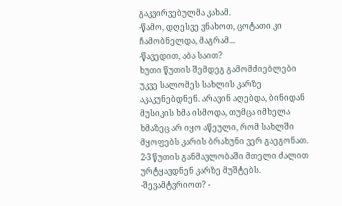გაკვირვებულმა კახამ.
-წამო, დღესვე ვნახოთ, ცოტათი კი ჩამობნელდა, მაგრამ...
-წავედით, აბა საით?
ხუთი წუთის შემდეგ გამომძიებლები უკვე სალომეს სახლის კარზე აკაკუნებდნენ. არავინ აღებდა, ბინიდან მუსიკის ხმა ისმოდა, თუმცა იმხელა ხმაზეც არ იყო აწეული, რომ სახლში მყოფებს კარის ბრახუნი ვერ გაეგონათ. 2-3 წუთის განმავლობაში მთელი ძალით ურტყავდნენ კარზე მუშტებს.
-შევამტვრიოთ? -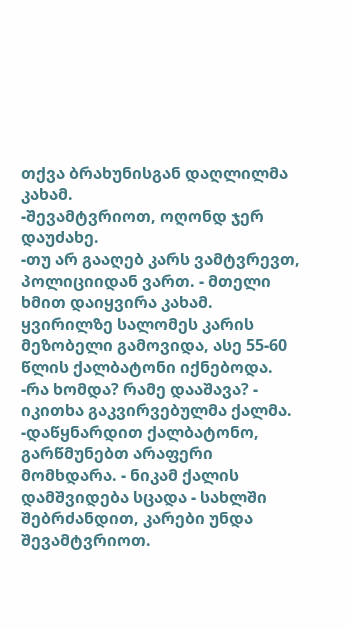თქვა ბრახუნისგან დაღლილმა კახამ.
-შევამტვრიოთ, ოღონდ ჯერ დაუძახე.
-თუ არ გააღებ კარს ვამტვრევთ, პოლიციიდან ვართ. - მთელი ხმით დაიყვირა კახამ.
ყვირილზე სალომეს კარის მეზობელი გამოვიდა, ასე 55-60 წლის ქალბატონი იქნებოდა.
-რა ხომდა? რამე დააშავა? - იკითხა გაკვირვებულმა ქალმა.
-დაწყნარდით ქალბატონო, გარწმუნებთ არაფერი მომხდარა. - ნიკამ ქალის დამშვიდება სცადა - სახლში შებრძანდით, კარები უნდა შევამტვრიოთ.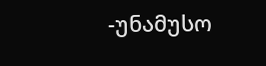-უნამუსო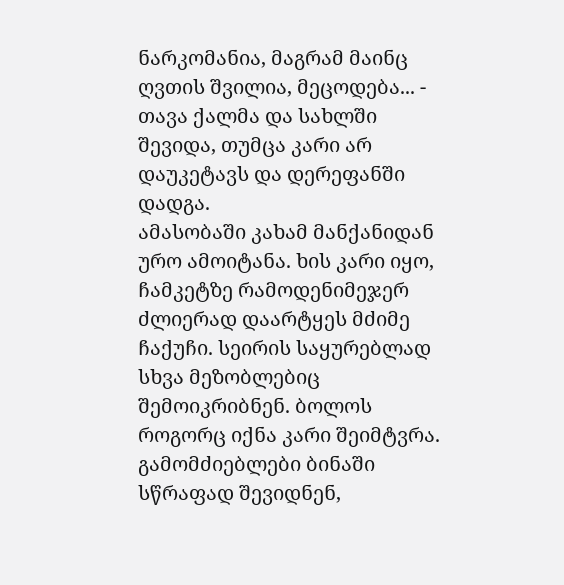ნარკომანია, მაგრამ მაინც ღვთის შვილია, მეცოდება... - თავა ქალმა და სახლში შევიდა, თუმცა კარი არ დაუკეტავს და დერეფანში დადგა.
ამასობაში კახამ მანქანიდან ურო ამოიტანა. ხის კარი იყო, ჩამკეტზე რამოდენიმეჯერ ძლიერად დაარტყეს მძიმე ჩაქუჩი. სეირის საყურებლად სხვა მეზობლებიც შემოიკრიბნენ. ბოლოს როგორც იქნა კარი შეიმტვრა. გამომძიებლები ბინაში სწრაფად შევიდნენ,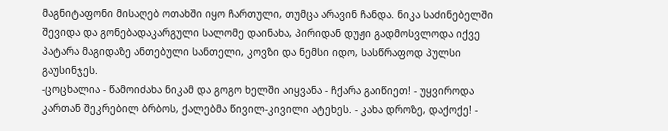მაგნიტაფონი მისაღებ ოთახში იყო ჩართული, თუმცა არავინ ჩანდა. ნიკა საძინებელში შევიდა და გონებადაკარგული სალომე დაინახა, პირიდან დუჟი გადმოსვლოდა იქვე პატარა მაგიდაზე ანთებული სანთელი, კოვზი და ნემსი იდო, სასწრაფოდ პულსი გაუსინჯეს.
-ცოცხალია - წამოიძახა ნიკამ და გოგო ხელში აიყვანა - ჩქარა გაიწიეთ! - უყვიროდა კართან შეკრებილ ბრბოს, ქალებმა წივილ-კივილი ატეხეს. - კახა დროზე, დაქოქე! -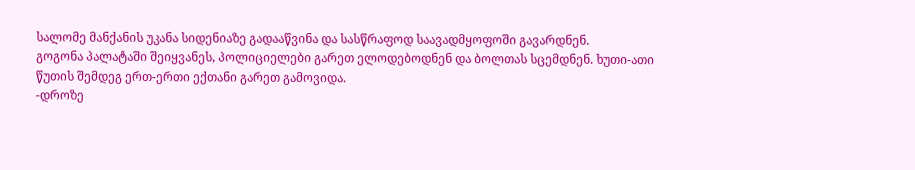სალომე მანქანის უკანა სიდენიაზე გადააწვინა და სასწრაფოდ საავადმყოფოში გავარდნენ.
გოგონა პალატაში შეიყვანეს, პოლიციელები გარეთ ელოდებოდნენ და ბოლთას სცემდნენ. ხუთი-ათი წუთის შემდეგ ერთ-ერთი ექთანი გარეთ გამოვიდა.
-დროზე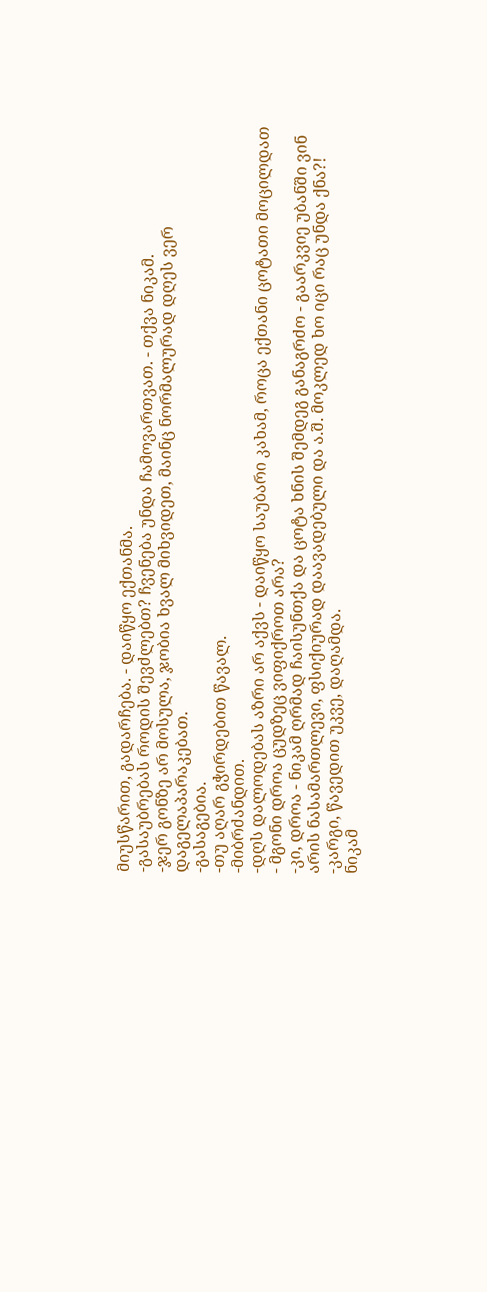მიუსწარით, გადარჩება. - დაიწყო ექთანმა.
-გასაუბრებას როდის შევძლებთ? ჩვენება უნდა ჩამოვართვათ. - თქვა ნიკამ.
-ჯერ გონზე არ მოსულა, ჯობია ხვალ მიხვიდეთ, მაინც ნორმალურად დღეს ვერ დაგელაპარაკებათ.
-გასაგებია.
-თუ აღარ გჭირდებით წავალ.
-მიბრძანდით.
-დღს დალოდებას აზრი არ აქვს - დაიწყო საუბარი კახამ, როცა ექთანი ცოტათი მოცილდათ - მგონი დროა ცუდზეც ვიფიქროთ არა?
-კი, დროა - ნიკამ ღრმად ჩაისუნთქა და ცოტა ხნის შემდეგ განაგრძო - გაარკვიე უბანში ვინ არის ნასამართლევი, ფსიქიურად დაავადებული და ა.შ. მოკლედ ხო იცი რაც უნდა ქნა?!
-კარგი, წავედით უკვე, დაღამდა.
ნიკამ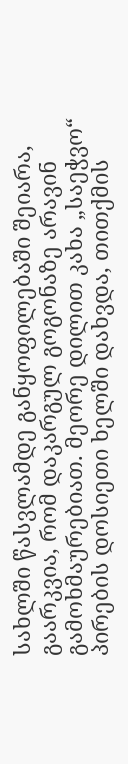სახლში წასვლამდე განყოფილებაში შეიარა, გაარკვია, რომ დაკარგულ გოგონაზე არავინ გამოხმაურებიათ. მეორე დილით კახა „საეჭვო“ პირების დოსიეთი ხელში დახვდა, თითქმის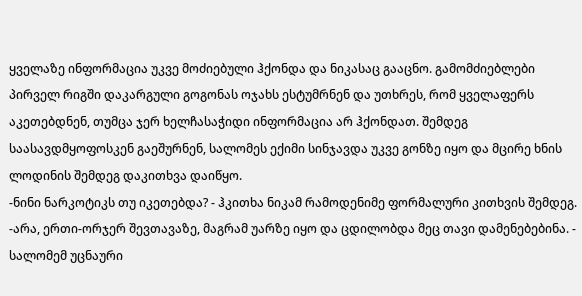ყველაზე ინფორმაცია უკვე მოძიებული ჰქონდა და ნიკასაც გააცნო. გამომძიებლები პირველ რიგში დაკარგული გოგონას ოჯახს ესტუმრნენ და უთხრეს, რომ ყველაფერს აკეთებდნენ, თუმცა ჯერ ხელჩასაჭიდი ინფორმაცია არ ჰქონდათ. შემდეგ საასავდმყოფოსკენ გაეშურნენ, სალომეს ექიმი სინჯავდა უკვე გონზე იყო და მცირე ხნის ლოდინის შემდეგ დაკითხვა დაიწყო.
-ნინი ნარკოტიკს თუ იკეთებდა? - ჰკითხა ნიკამ რამოდენიმე ფორმალური კითხვის შემდეგ.
-არა, ერთი-ორჯერ შევთავაზე, მაგრამ უარზე იყო და ცდილობდა მეც თავი დამენებებინა. - სალომემ უცნაური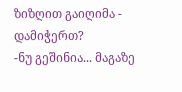ზიზღით გაიღიმა - დამიჭერთ?
-ნუ გეშინია... მაგაზე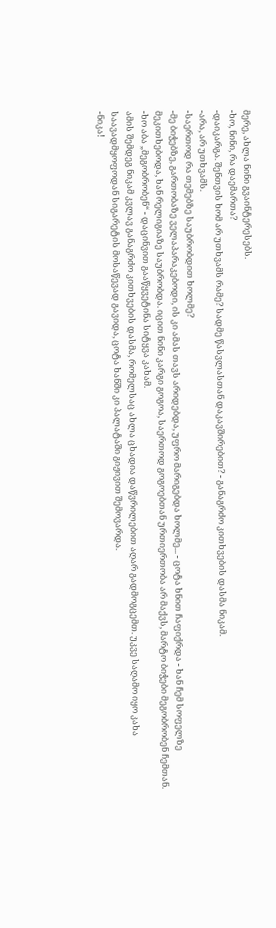მერე, ახლა ნინი გვაინტერესებს.
-ხო, ნინი, რა დაემართა?
-დაიკარგა. შენთვის ხომ არ უთხვამს რამე? სადმე წასვლასთან დაკავშირებით? - განაგრძო კითხვების დასმა ნიკამ.
-არა, არ უთხვამს.
-საერთოდ რა თემებზე საუბრობდით ხოლმე?
-მე ბიჭებზე, გართობაზე ველაპარაკებოდი, ის კი ამას თავს არიდებდა, უფრო მარიგებდა ხოლმე... - ცოტა ხნით ჩაფიქრდა - ხან ჩემ სოფელზე მეკითხებოდა, ხან რელიგიაზე საუბრობდა. იცით ნინი კარგი გოგოა, საერთოდ გოგოებთან ურთიერთობა არ მაქვს, მარტო ბიჭები მეგობრობენ ჩემთან.
-ხო აბა „მეგობრობენ“ - დაცინვით გააწყვეტინა სიტყვა კახამ.
ამის შემდეგ ნიკამ კვლავ განაგრძო კითხვების დასმა, რომელსაც ახლა ცხადია დაწვრილებით აღარ გადმოგცემთ. უკვე საღამო იყო კახა საავადმყოფოდან სიგარეტის მოსაწევად გავიდა, ცოტა ხანში კი პალატაში გიჟივით შემოვარდა.
-ნიკა!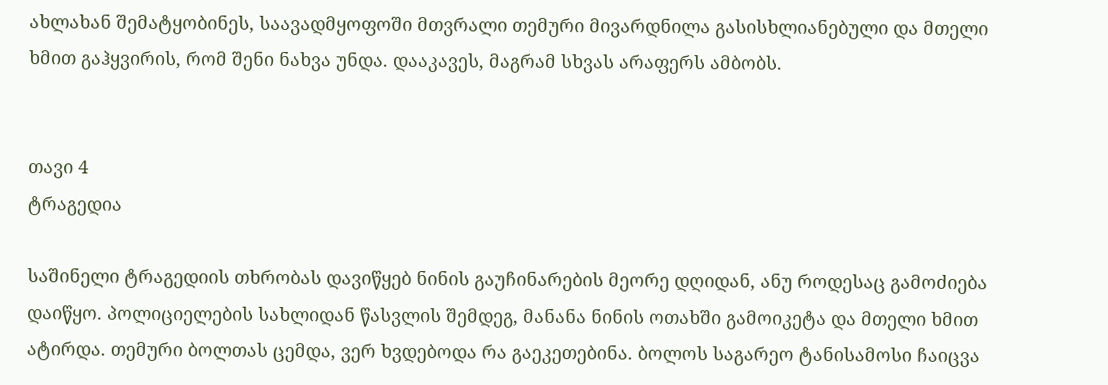ახლახან შემატყობინეს, საავადმყოფოში მთვრალი თემური მივარდნილა გასისხლიანებული და მთელი ხმით გაჰყვირის, რომ შენი ნახვა უნდა. დააკავეს, მაგრამ სხვას არაფერს ამბობს.


თავი 4
ტრაგედია

საშინელი ტრაგედიის თხრობას დავიწყებ ნინის გაუჩინარების მეორე დღიდან, ანუ როდესაც გამოძიება დაიწყო. პოლიციელების სახლიდან წასვლის შემდეგ, მანანა ნინის ოთახში გამოიკეტა და მთელი ხმით ატირდა. თემური ბოლთას ცემდა, ვერ ხვდებოდა რა გაეკეთებინა. ბოლოს საგარეო ტანისამოსი ჩაიცვა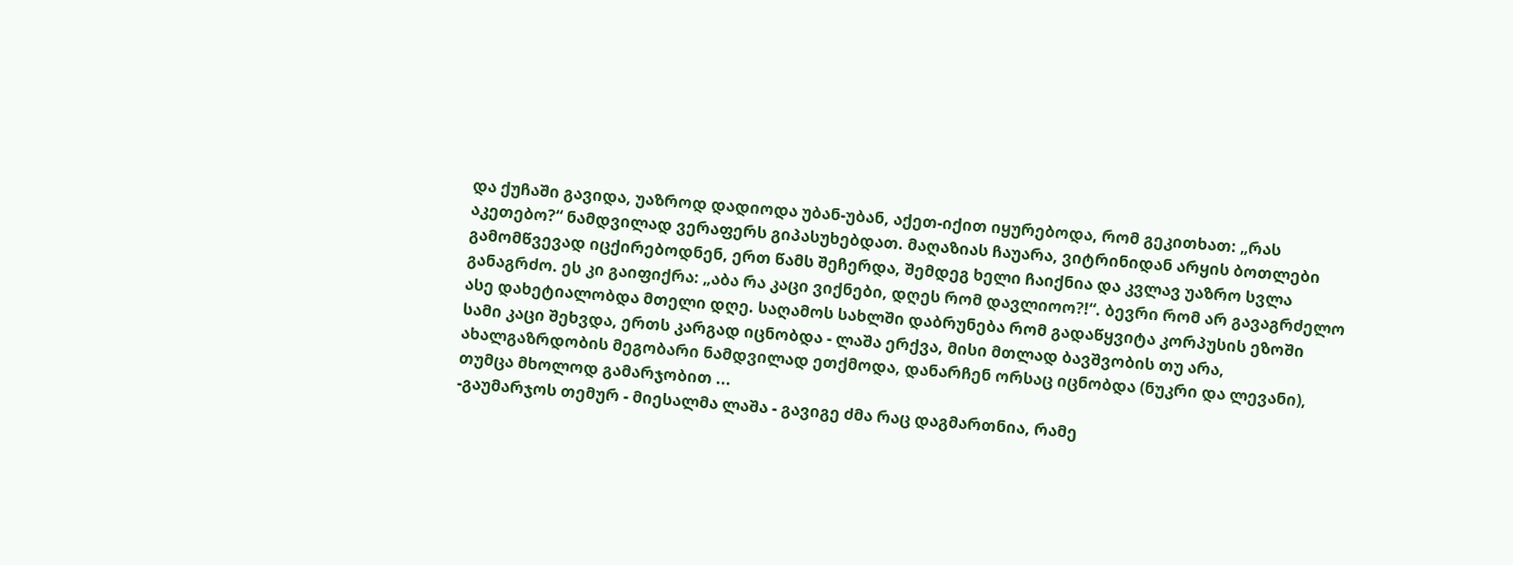და ქუჩაში გავიდა, უაზროდ დადიოდა უბან-უბან, აქეთ-იქით იყურებოდა, რომ გეკითხათ: „რას აკეთებო?“ ნამდვილად ვერაფერს გიპასუხებდათ. მაღაზიას ჩაუარა, ვიტრინიდან არყის ბოთლები გამომწვევად იცქირებოდნენ, ერთ წამს შეჩერდა, შემდეგ ხელი ჩაიქნია და კვლავ უაზრო სვლა განაგრძო. ეს კი გაიფიქრა: „აბა რა კაცი ვიქნები, დღეს რომ დავლიოო?!“. ბევრი რომ არ გავაგრძელო ასე დახეტიალობდა მთელი დღე. საღამოს სახლში დაბრუნება რომ გადაწყვიტა კორპუსის ეზოში სამი კაცი შეხვდა, ერთს კარგად იცნობდა - ლაშა ერქვა, მისი მთლად ბავშვობის თუ არა, ახალგაზრდობის მეგობარი ნამდვილად ეთქმოდა, დანარჩენ ორსაც იცნობდა (ნუკრი და ლევანი), თუმცა მხოლოდ გამარჯობით ...
-გაუმარჯოს თემურ - მიესალმა ლაშა - გავიგე ძმა რაც დაგმართნია, რამე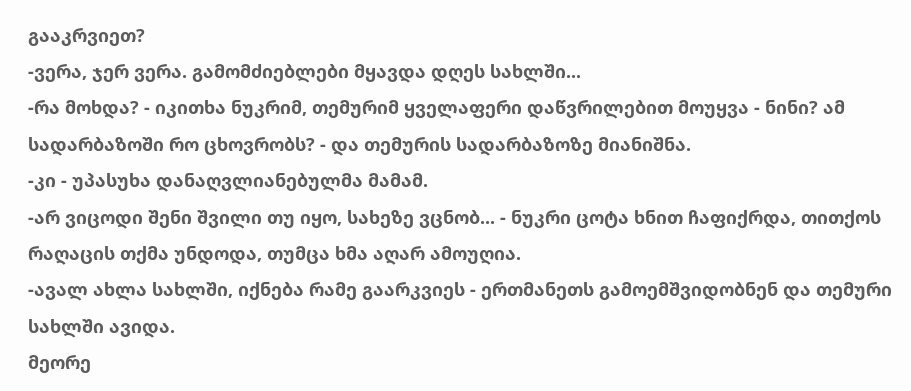გააკრვიეთ?
-ვერა, ჯერ ვერა. გამომძიებლები მყავდა დღეს სახლში...
-რა მოხდა? - იკითხა ნუკრიმ, თემურიმ ყველაფერი დაწვრილებით მოუყვა - ნინი? ამ სადარბაზოში რო ცხოვრობს? - და თემურის სადარბაზოზე მიანიშნა.
-კი - უპასუხა დანაღვლიანებულმა მამამ.
-არ ვიცოდი შენი შვილი თუ იყო, სახეზე ვცნობ... - ნუკრი ცოტა ხნით ჩაფიქრდა, თითქოს რაღაცის თქმა უნდოდა, თუმცა ხმა აღარ ამოუღია.
-ავალ ახლა სახლში, იქნება რამე გაარკვიეს - ერთმანეთს გამოემშვიდობნენ და თემური სახლში ავიდა.
მეორე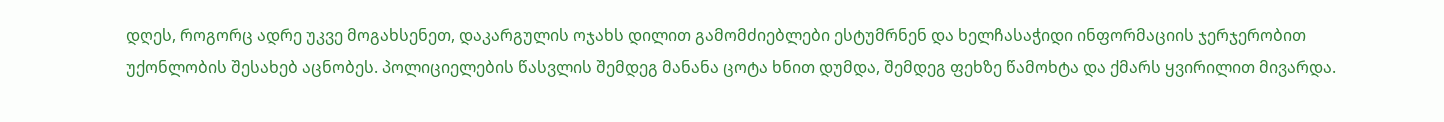დღეს, როგორც ადრე უკვე მოგახსენეთ, დაკარგულის ოჯახს დილით გამომძიებლები ესტუმრნენ და ხელჩასაჭიდი ინფორმაციის ჯერჯერობით უქონლობის შესახებ აცნობეს. პოლიციელების წასვლის შემდეგ მანანა ცოტა ხნით დუმდა, შემდეგ ფეხზე წამოხტა და ქმარს ყვირილით მივარდა.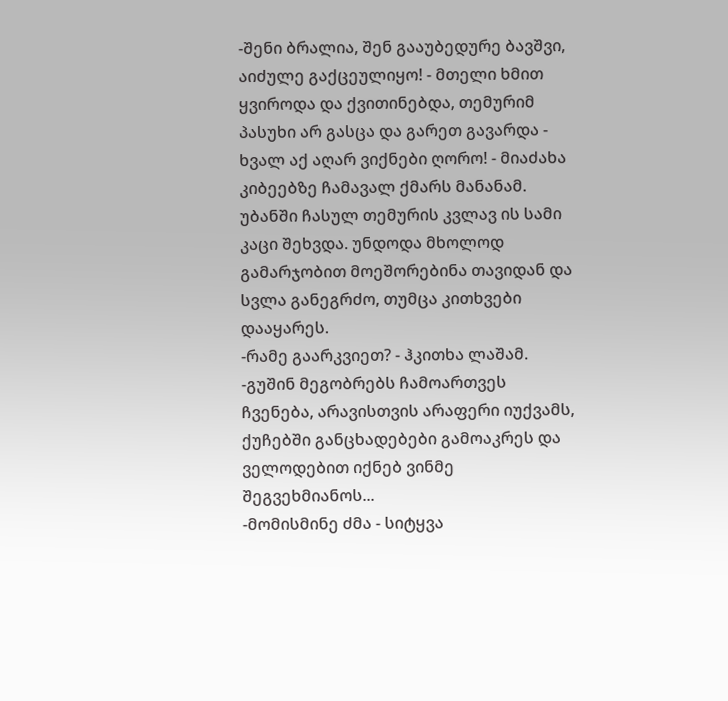-შენი ბრალია, შენ გააუბედურე ბავშვი, აიძულე გაქცეულიყო! - მთელი ხმით ყვიროდა და ქვითინებდა, თემურიმ პასუხი არ გასცა და გარეთ გავარდა - ხვალ აქ აღარ ვიქნები ღორო! - მიაძახა კიბეებზე ჩამავალ ქმარს მანანამ.
უბანში ჩასულ თემურის კვლავ ის სამი კაცი შეხვდა. უნდოდა მხოლოდ გამარჯობით მოეშორებინა თავიდან და სვლა განეგრძო, თუმცა კითხვები დააყარეს.
-რამე გაარკვიეთ? - ჰკითხა ლაშამ.
-გუშინ მეგობრებს ჩამოართვეს ჩვენება, არავისთვის არაფერი იუქვამს, ქუჩებში განცხადებები გამოაკრეს და ველოდებით იქნებ ვინმე შეგვეხმიანოს...
-მომისმინე ძმა - სიტყვა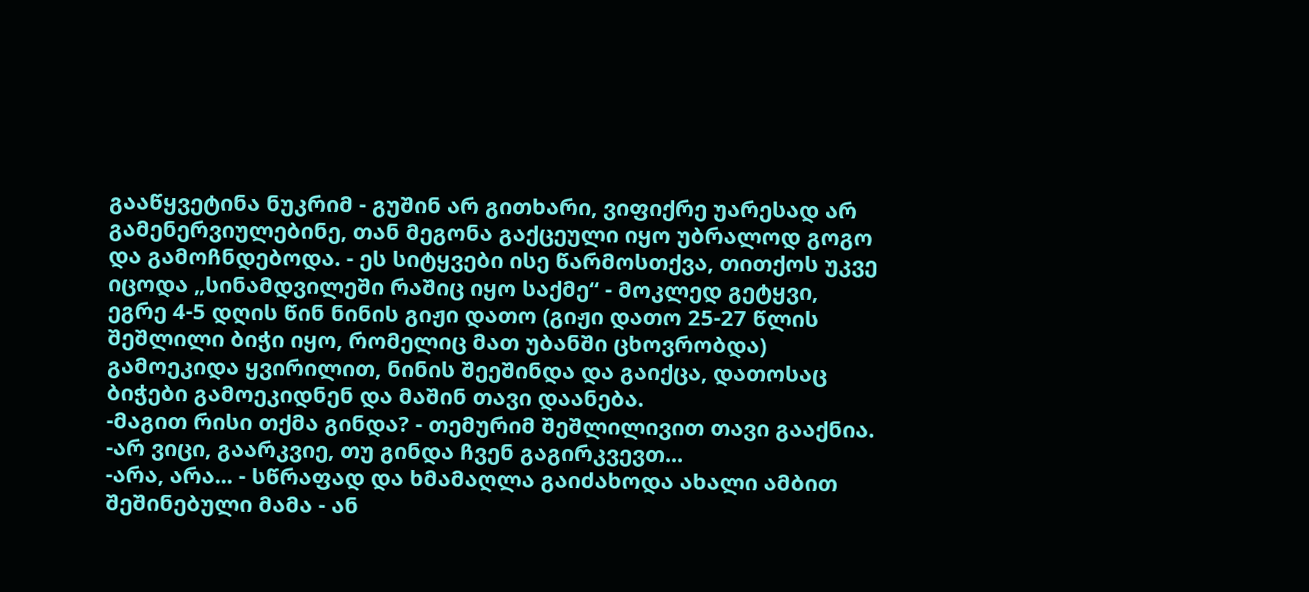გააწყვეტინა ნუკრიმ - გუშინ არ გითხარი, ვიფიქრე უარესად არ გამენერვიულებინე, თან მეგონა გაქცეული იყო უბრალოდ გოგო და გამოჩნდებოდა. - ეს სიტყვები ისე წარმოსთქვა, თითქოს უკვე იცოდა „სინამდვილეში რაშიც იყო საქმე“ - მოკლედ გეტყვი, ეგრე 4-5 დღის წინ ნინის გიჟი დათო (გიჟი დათო 25-27 წლის შეშლილი ბიჭი იყო, რომელიც მათ უბანში ცხოვრობდა) გამოეკიდა ყვირილით, ნინის შეეშინდა და გაიქცა, დათოსაც ბიჭები გამოეკიდნენ და მაშინ თავი დაანება.
-მაგით რისი თქმა გინდა? - თემურიმ შეშლილივით თავი გააქნია.
-არ ვიცი, გაარკვიე, თუ გინდა ჩვენ გაგირკვევთ...
-არა, არა... - სწრაფად და ხმამაღლა გაიძახოდა ახალი ამბით შეშინებული მამა - ან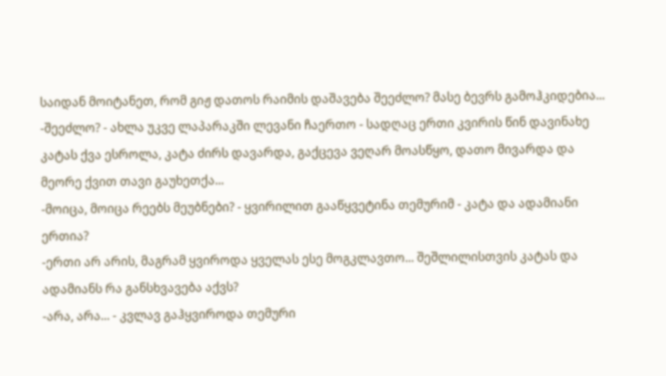საიდან მოიტანეთ, რომ გიჟ დათოს რაიმის დაშავება შეეძლო? მასე ბევრს გამოჰკიდებია...
-შეეძლო? - ახლა უკვე ლაპარაკში ლევანი ჩაერთო - სადღაც ერთი კვირის წინ დავინახე კატას ქვა ესროლა, კატა ძირს დავარდა, გაქცევა ვეღარ მოასწყო, დათო მივარდა და მეორე ქვით თავი გაუხეთქა...
-მოიცა, მოიცა რეებს მეუბნები? - ყვირილით გააწყვეტინა თემურიმ - კატა და ადამიანი ერთია?
-ერთი არ არის, მაგრამ ყვიროდა ყველას ესე მოგკლავთო... შეშლილისთვის კატას და ადამიანს რა განსხვავება აქვს?
-არა, არა... - კვლავ გაჰყვიროდა თემური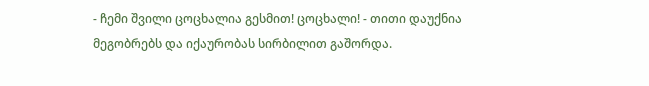- ჩემი შვილი ცოცხალია გესმით! ცოცხალი! - თითი დაუქნია მეგობრებს და იქაურობას სირბილით გაშორდა.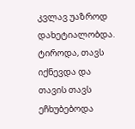კვლავ უაზროდ დახეტიალობდა. ტიროდა, თავს იქნევდა და თავის თავს ეჩხუბებოდა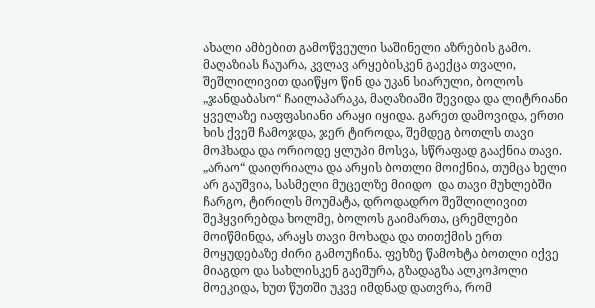ახალი ამბებით გამოწვეული საშინელი აზრების გამო. მაღაზიას ჩაუარა, კვლავ არყებისკენ გაექცა თვალი, შეშლილივით დაიწყო წინ და უკან სიარული, ბოლოს „ჯანდაბასო“ ჩაილაპარაკა, მაღაზიაში შევიდა და ლიტრიანი ყველაზე იაფფასიანი არაყი იყიდა. გარეთ დამოვიდა, ერთი ხის ქვეშ ჩამოჯდა, ჯერ ტიროდა, შემდეგ ბოთლს თავი მოჰხადა და ორიოდე ყლუპი მოსვა, სწრაფად გააქნია თავი. „არაო“ დაიღრიალა და არყის ბოთლი მოიქნია, თუმცა ხელი არ გაუშვია, სასმელი მუცელზე მიიდო  და თავი მუხლებში ჩარგო, ტირილს მოუმატა, დროდადრო შეშლილივით შეჰყვირებდა ხოლმე, ბოლოს გაიმართა, ცრემლები მოიწმინდა, არაყს თავი მოხადა და თითქმის ერთ მოყუდებაზე ძირი გამოუჩინა. ფეხზე წამოხტა ბოთლი იქვე მიაგდო და სახლისკენ გაეშურა, გზადაგზა ალკოჰოლი მოეკიდა, ხუთ წუთში უკვე იმდნად დათვრა, რომ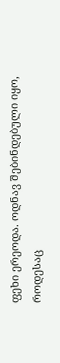ფეხი ერეოდა. ოდნავ შებინდებული იყო, როდესაც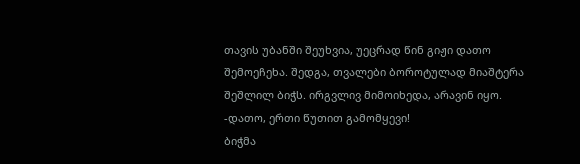თავის უბანში შეუხვია, უეცრად წინ გიჟი დათო შემოეჩეხა. შედგა, თვალები ბოროტულად მიაშტერა შეშლილ ბიჭს. ირგვლივ მიმოიხედა, არავინ იყო.
-დათო, ერთი წუთით გამომყევი!
ბიჭმა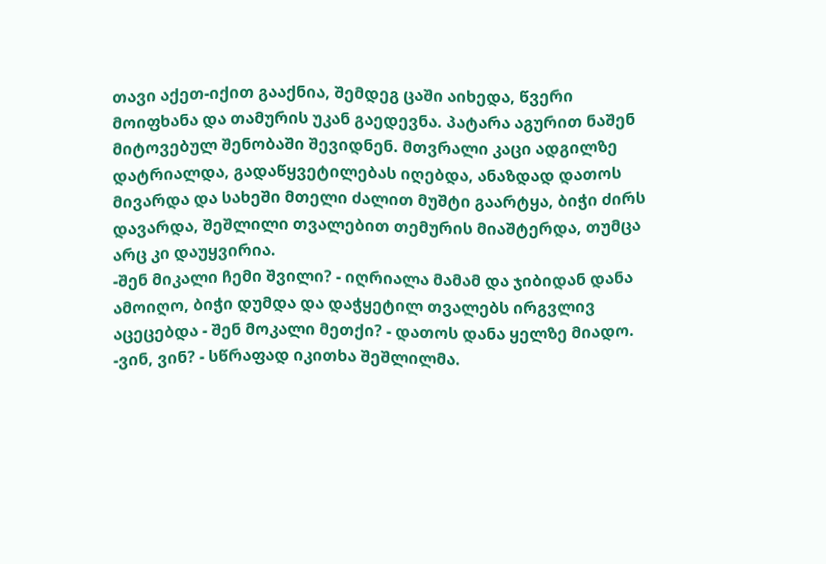თავი აქეთ-იქით გააქნია, შემდეგ ცაში აიხედა, წვერი მოიფხანა და თამურის უკან გაედევნა. პატარა აგურით ნაშენ მიტოვებულ შენობაში შევიდნენ. მთვრალი კაცი ადგილზე დატრიალდა, გადაწყვეტილებას იღებდა, ანაზდად დათოს მივარდა და სახეში მთელი ძალით მუშტი გაარტყა, ბიჭი ძირს დავარდა, შეშლილი თვალებით თემურის მიაშტერდა, თუმცა არც კი დაუყვირია.
-შენ მიკალი ჩემი შვილი? - იღრიალა მამამ და ჯიბიდან დანა ამოიღო, ბიჭი დუმდა და დაჭყეტილ თვალებს ირგვლივ აცეცებდა - შენ მოკალი მეთქი? - დათოს დანა ყელზე მიადო.
-ვინ, ვინ? - სწრაფად იკითხა შეშლილმა.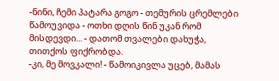-ნინი, ჩემი პატარა გოგო - თემურის ცრემლები წამოუვიდა - ოთხი დღის წინ უკან რომ მისდევდი... - დათომ თვალები დახუჭა, თითქოს ფიქრობდა.
-კი, მე მოვკალი! - წამოიკივლა უცებ, მამას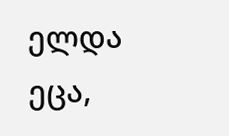ელდა ეცა,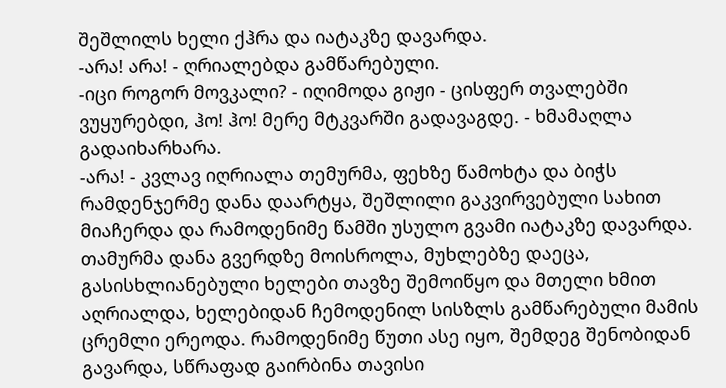შეშლილს ხელი ქჰრა და იატაკზე დავარდა.
-არა! არა! - ღრიალებდა გამწარებული.
-იცი როგორ მოვკალი? - იღიმოდა გიჟი - ცისფერ თვალებში ვუყურებდი, ჰო! ჰო! მერე მტკვარში გადავაგდე. - ხმამაღლა გადაიხარხარა.
-არა! - კვლავ იღრიალა თემურმა, ფეხზე წამოხტა და ბიჭს რამდენჯერმე დანა დაარტყა, შეშლილი გაკვირვებული სახით მიაჩერდა და რამოდენიმე წამში უსულო გვამი იატაკზე დავარდა.
თამურმა დანა გვერდზე მოისროლა, მუხლებზე დაეცა, გასისხლიანებული ხელები თავზე შემოიწყო და მთელი ხმით აღრიალდა, ხელებიდან ჩემოდენილ სისზლს გამწარებული მამის ცრემლი ერეოდა. რამოდენიმე წუთი ასე იყო, შემდეგ შენობიდან გავარდა, სწრაფად გაირბინა თავისი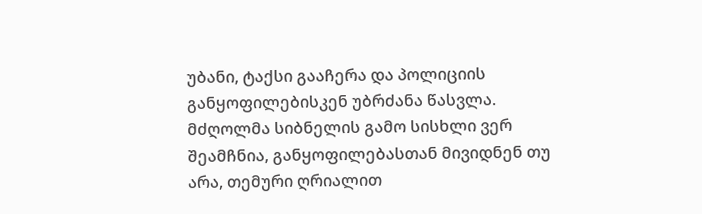უბანი, ტაქსი გააჩერა და პოლიციის განყოფილებისკენ უბრძანა წასვლა. მძღოლმა სიბნელის გამო სისხლი ვერ შეამჩნია, განყოფილებასთან მივიდნენ თუ არა, თემური ღრიალით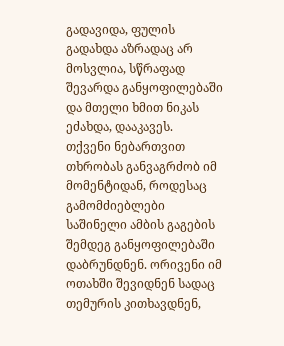გადავიდა, ფულის გადახდა აზრადაც არ მოსვლია, სწრაფად შევარდა განყოფილებაში და მთელი ხმით ნიკას ეძახდა, დააკავეს.
თქვენი ნებართვით თხრობას განვაგრძობ იმ მომენტიდან, როდესაც გამომძიებლები საშინელი ამბის გაგების შემდეგ განყოფილებაში დაბრუნდნენ. ორივენი იმ ოთახში შევიდნენ სადაც თემურის კითხავდნენ,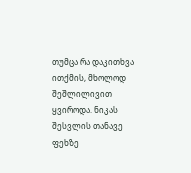თუმცა რა დაკითხვა ითქმის, მხოლოდ შეშლილივით ყვიროდა. ნიკას შესვლის თანავე ფეხზე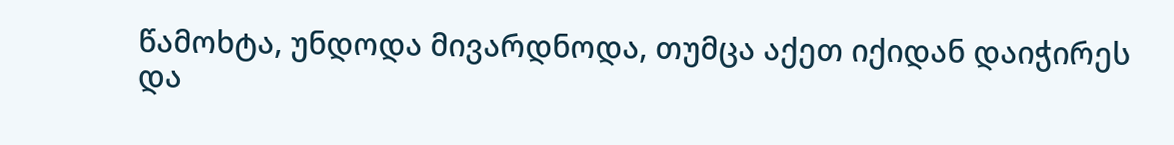წამოხტა, უნდოდა მივარდნოდა, თუმცა აქეთ იქიდან დაიჭირეს და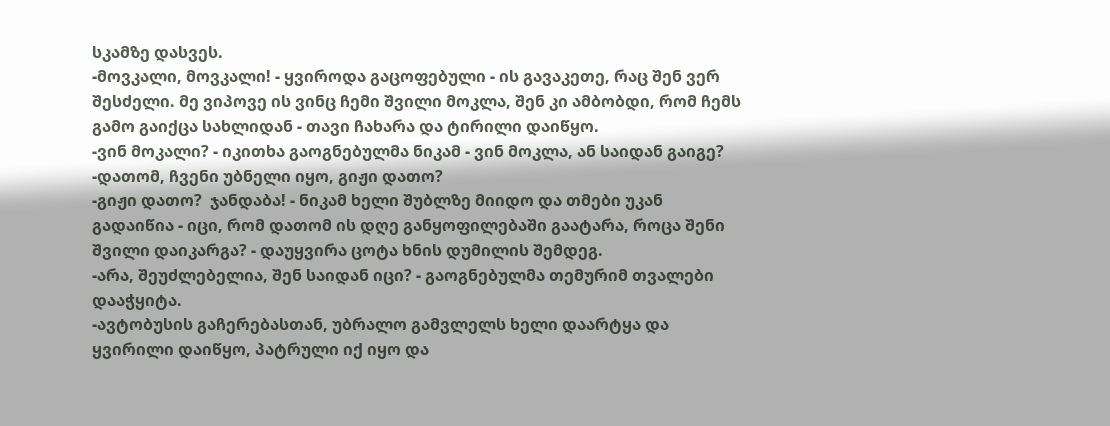სკამზე დასვეს.
-მოვკალი, მოვკალი! - ყვიროდა გაცოფებული - ის გავაკეთე, რაც შენ ვერ შესძელი. მე ვიპოვე ის ვინც ჩემი შვილი მოკლა, შენ კი ამბობდი, რომ ჩემს გამო გაიქცა სახლიდან - თავი ჩახარა და ტირილი დაიწყო.
-ვინ მოკალი? - იკითხა გაოგნებულმა ნიკამ - ვინ მოკლა, ან საიდან გაიგე?
-დათომ, ჩვენი უბნელი იყო, გიჟი დათო?
-გიჟი დათო?  ჯანდაბა! - ნიკამ ხელი შუბლზე მიიდო და თმები უკან გადაიწია - იცი, რომ დათომ ის დღე განყოფილებაში გაატარა, როცა შენი შვილი დაიკარგა? - დაუყვირა ცოტა ხნის დუმილის შემდეგ.
-არა, შეუძლებელია, შენ საიდან იცი? - გაოგნებულმა თემურიმ თვალები დააჭყიტა.
-ავტობუსის გაჩერებასთან, უბრალო გამვლელს ხელი დაარტყა და ყვირილი დაიწყო, პატრული იქ იყო და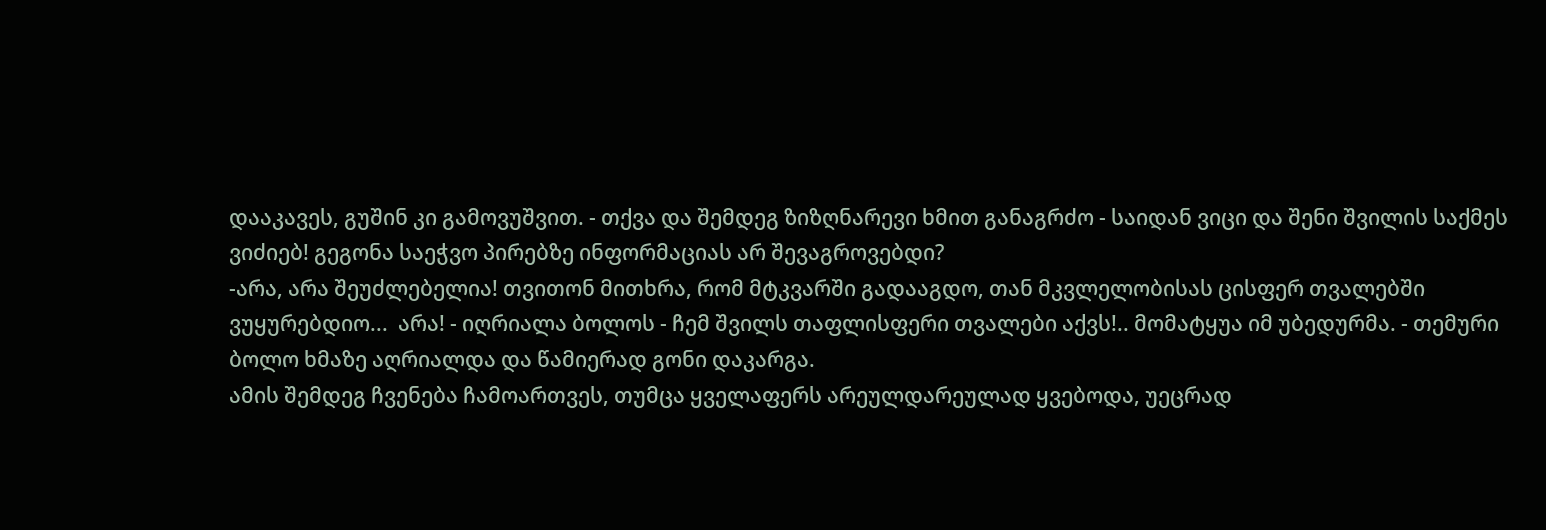დააკავეს, გუშინ კი გამოვუშვით. - თქვა და შემდეგ ზიზღნარევი ხმით განაგრძო - საიდან ვიცი და შენი შვილის საქმეს ვიძიებ! გეგონა საეჭვო პირებზე ინფორმაციას არ შევაგროვებდი?
-არა, არა შეუძლებელია! თვითონ მითხრა, რომ მტკვარში გადააგდო, თან მკვლელობისას ცისფერ თვალებში ვუყურებდიო...  არა! - იღრიალა ბოლოს - ჩემ შვილს თაფლისფერი თვალები აქვს!.. მომატყუა იმ უბედურმა. - თემური ბოლო ხმაზე აღრიალდა და წამიერად გონი დაკარგა.
ამის შემდეგ ჩვენება ჩამოართვეს, თუმცა ყველაფერს არეულდარეულად ყვებოდა, უეცრად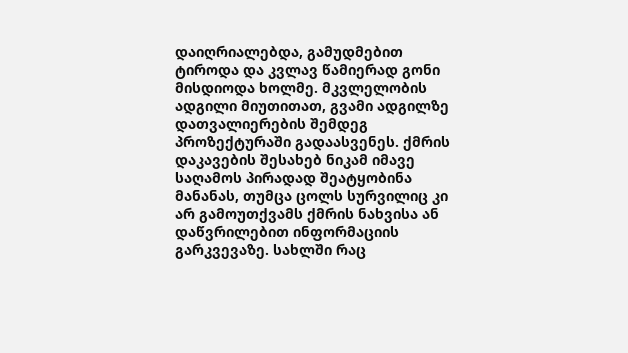დაიღრიალებდა, გამუდმებით ტიროდა და კვლავ წამიერად გონი მისდიოდა ხოლმე. მკვლელობის ადგილი მიუთითათ, გვამი ადგილზე დათვალიერების შემდეგ პროზექტურაში გადაასვენეს. ქმრის დაკავების შესახებ ნიკამ იმავე საღამოს პირადად შეატყობინა მანანას, თუმცა ცოლს სურვილიც კი არ გამოუთქვამს ქმრის ნახვისა ან დაწვრილებით ინფორმაციის გარკვევაზე. სახლში რაც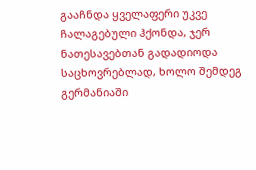გააჩნდა ყველაფერი უკვე ჩალაგებული ჰქონდა, ჯერ ნათესავებთან გადადიოდა საცხოვრებლად, ხოლო შემდეგ გერმანიაში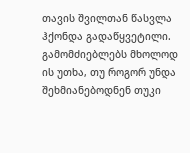თავის შვილთან წასვლა ჰქონდა გადაწყვეტილი. გამომძიებლებს მხოლოდ ის უთხა, თუ როგორ უნდა შეხმიანებოდნენ თუკი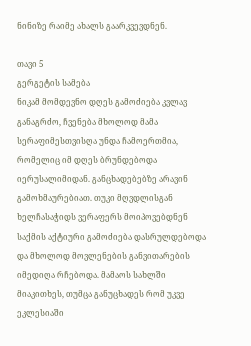ნინიზე რაიმე ახალს გაარკვევდნენ.

თავი 5
გერგეტის სამება
ნიკამ მომდევნო დღეს გამოძიება კვლავ განაგრძო, ჩვენება მხოლოდ მამა სერაფიმესთვისღა უნდა ჩამოერთმია, რომელიც იმ დღეს ბრუნდებოდა იერუსალიმიდან. განცხადებებზე არავინ გამოხმაურებიათ. თუკი მღვდლისგან ხელჩასაჭიდს ვერაფერს მოიპოვებდნენ საქმის აქტიური გამოძიება დასრულდებოდა და მხოლოდ მოვლენების განვითარების იმედიღა რჩებოდა. მამაოს სახლში მიაკითხეს, თუმცა განუცხადეს რომ უკვე ეკლესიაში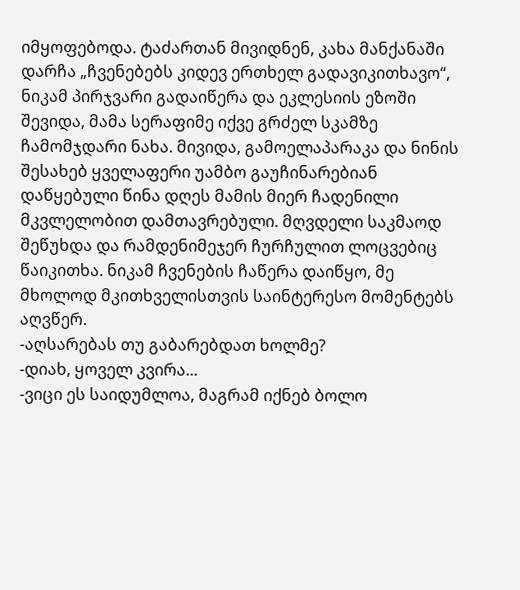იმყოფებოდა. ტაძართან მივიდნენ, კახა მანქანაში დარჩა „ჩვენებებს კიდევ ერთხელ გადავიკითხავო“, ნიკამ პირჯვარი გადაიწერა და ეკლესიის ეზოში შევიდა, მამა სერაფიმე იქვე გრძელ სკამზე ჩამომჯდარი ნახა. მივიდა, გამოელაპარაკა და ნინის შესახებ ყველაფერი უამბო გაუჩინარებიან დაწყებული წინა დღეს მამის მიერ ჩადენილი მკვლელობით დამთავრებული. მღვდელი საკმაოდ შეწუხდა და რამდენიმეჯერ ჩურჩულით ლოცვებიც წაიკითხა. ნიკამ ჩვენების ჩაწერა დაიწყო, მე მხოლოდ მკითხველისთვის საინტერესო მომენტებს აღვწერ.
-აღსარებას თუ გაბარებდათ ხოლმე?
-დიახ, ყოველ კვირა...
-ვიცი ეს საიდუმლოა, მაგრამ იქნებ ბოლო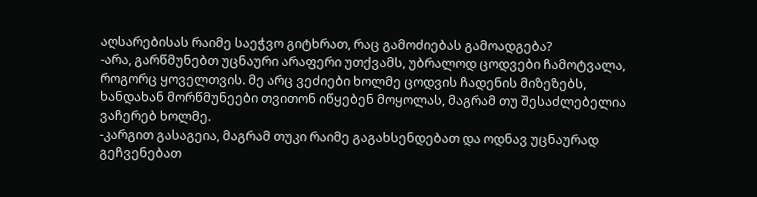აღსარებისას რაიმე საეჭვო გიტხრათ, რაც გამოძიებას გამოადგება?
-არა, გარწმუნებთ უცნაური არაფერი უთქვამს, უბრალოდ ცოდვები ჩამოტვალა, როგორც ყოველთვის. მე არც ვეძიები ხოლმე ცოდვის ჩადენის მიზეზებს, ხანდახან მორწმუნეები თვითონ იწყებენ მოყოლას, მაგრამ თუ შესაძლებელია ვაჩერებ ხოლმე.
-კარგით გასაგეია, მაგრამ თუკი რაიმე გაგახსენდებათ და ოდნავ უცნაურად გეჩვენებათ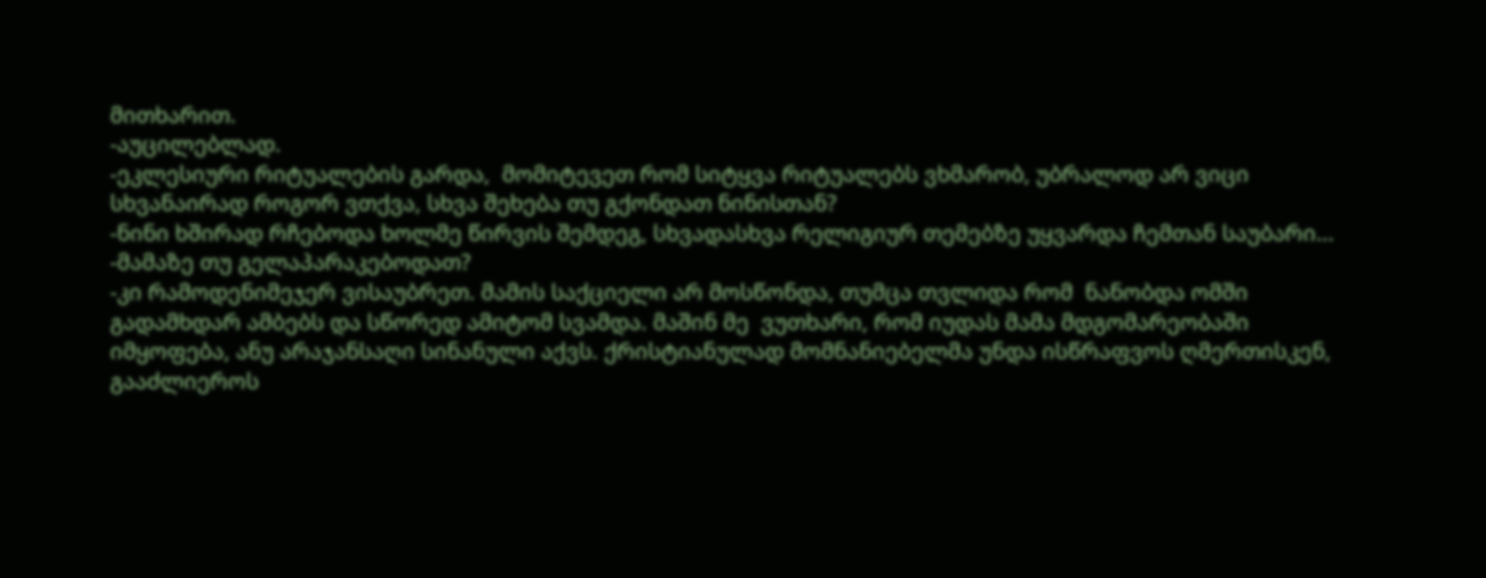მითხარით.
-აუცილებლად.
-ეკლესიური რიტუალების გარდა,  მომიტევეთ რომ სიტყვა რიტუალებს ვხმარობ, უბრალოდ არ ვიცი სხვანაირად როგორ ვთქვა, სხვა შეხება თუ გქონდათ ნინისთან?
-ნინი ხშირად რჩებოდა ხოლმე წირვის შემდეგ, სხვადასხვა რელიგიურ თემებზე უყვარდა ჩემთან საუბარი...
-მამაზე თუ გელაპარაკებოდათ?
-კი რამოდენიმეჯერ ვისაუბრეთ. მამის საქციელი არ მოსწონდა, თუმცა თვლიდა რომ  ნანობდა ომში გადამხდარ ამბებს და სწორედ ამიტომ სვამდა. მაშინ მე  ვუთხარი, რომ იუდას მამა მდგომარეობაში იმყოფება, ანუ არაჯანსაღი სინანული აქვს. ქრისტიანულად მომნანიებელმა უნდა ისწრაფვოს ღმერთისკენ, გააძლიეროს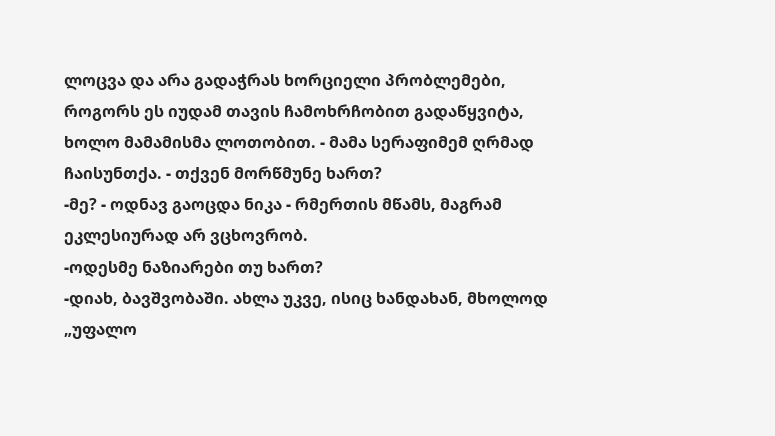ლოცვა და არა გადაჭრას ხორციელი პრობლემები, როგორს ეს იუდამ თავის ჩამოხრჩობით გადაწყვიტა, ხოლო მამამისმა ლოთობით. - მამა სერაფიმემ ღრმად ჩაისუნთქა. - თქვენ მორწმუნე ხართ?
-მე? - ოდნავ გაოცდა ნიკა - რმერთის მწამს, მაგრამ ეკლესიურად არ ვცხოვრობ.
-ოდესმე ნაზიარები თუ ხართ?
-დიახ, ბავშვობაში. ახლა უკვე, ისიც ხანდახან, მხოლოდ „უფალო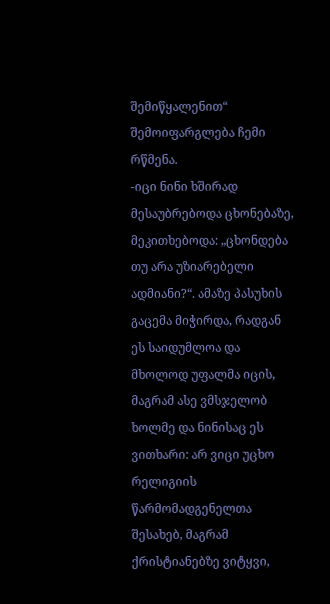შემიწყალენით“ შემოიფარგლება ჩემი რწმენა.
-იცი ნინი ხშირად მესაუბრებოდა ცხონებაზე, მეკითხებოდა: „ცხონდება თუ არა უზიარებელი ადმიანი?“. ამაზე პასუხის გაცემა მიჭირდა, რადგან ეს საიდუმლოა და მხოლოდ უფალმა იცის, მაგრამ ასე ვმსჯელობ ხოლმე და ნინისაც ეს ვითხარი: არ ვიცი უცხო რელიგიის წარმომადგენელთა შესახებ, მაგრამ ქრისტიანებზე ვიტყვი,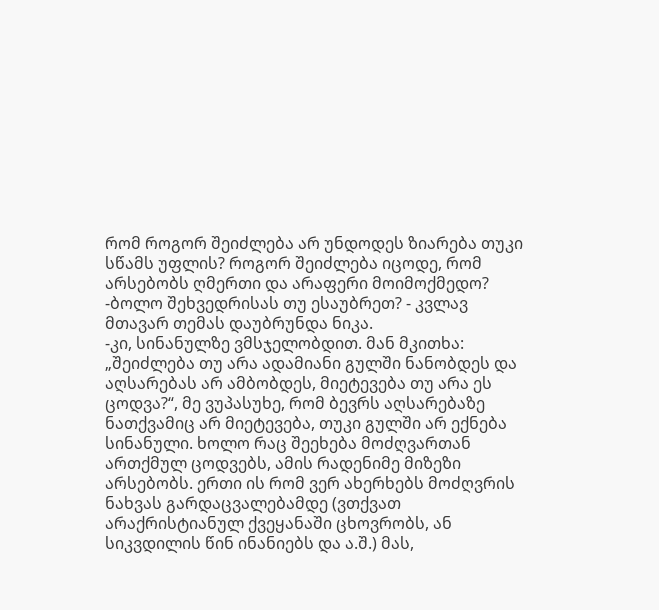რომ როგორ შეიძლება არ უნდოდეს ზიარება თუკი სწამს უფლის? როგორ შეიძლება იცოდე, რომ არსებობს ღმერთი და არაფერი მოიმოქმედო?
-ბოლო შეხვედრისას თუ ესაუბრეთ? - კვლავ მთავარ თემას დაუბრუნდა ნიკა.
-კი, სინანულზე ვმსჯელობდით. მან მკითხა: „შეიძლება თუ არა ადამიანი გულში ნანობდეს და აღსარებას არ ამბობდეს, მიეტევება თუ არა ეს ცოდვა?“, მე ვუპასუხე, რომ ბევრს აღსარებაზე ნათქვამიც არ მიეტევება, თუკი გულში არ ექნება სინანული. ხოლო რაც შეეხება მოძღვართან ართქმულ ცოდვებს, ამის რადენიმე მიზეზი არსებობს. ერთი ის რომ ვერ ახერხებს მოძღვრის ნახვას გარდაცვალებამდე (ვთქვათ არაქრისტიანულ ქვეყანაში ცხოვრობს, ან სიკვდილის წინ ინანიებს და ა.შ.) მას,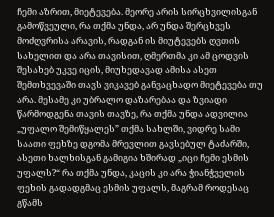ჩემი აზრით, მიეტევება. მეორე არის სირცხვილისგან გამოწვეული, რა თქმა უნდა, არ უნდა შერცხვეს მოძღვრისა არავის, რადგან ის მიუტევებს ღვთის სახელით და არა თავისით, ღმერთმა კი ამ ცოდვის შესახებ უკვე იცის, მიუხედავად ამისა ასეთ შემთხვევაში თავს ვიკავებ განვაცხადო მიეტევება თუ არა. მესამე კი უბრალო დაზარებაა და ზვიადი წარმოდგენა თავის თავზე, რა თქმა უნდა ადვილია „უფალო შემიწყალეს” თქმა სახლში, ვიდრე სამი საათი ფეხზე დგომა მრევლით გავსებულ ტაძარში, ასეთი ხალხისგან გამიგია ხშირად „იცი ჩემი ესმის უფალს?“ რა თქმა უნდა, კაცის კი არა ჭიანჭველის ფეხის გადადგმაც ესმის უფალს, მაგრამ როდესაც გწამს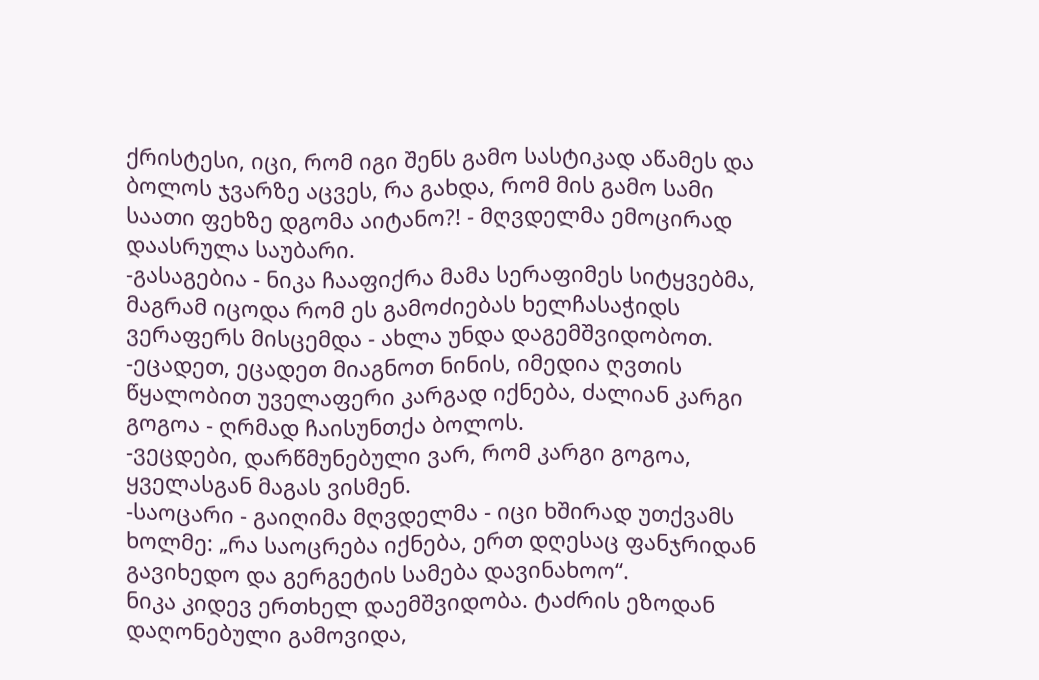ქრისტესი, იცი, რომ იგი შენს გამო სასტიკად აწამეს და ბოლოს ჯვარზე აცვეს, რა გახდა, რომ მის გამო სამი საათი ფეხზე დგომა აიტანო?! - მღვდელმა ემოცირად დაასრულა საუბარი.
-გასაგებია - ნიკა ჩააფიქრა მამა სერაფიმეს სიტყვებმა, მაგრამ იცოდა რომ ეს გამოძიებას ხელჩასაჭიდს ვერაფერს მისცემდა - ახლა უნდა დაგემშვიდობოთ.
-ეცადეთ, ეცადეთ მიაგნოთ ნინის, იმედია ღვთის წყალობით უველაფერი კარგად იქნება, ძალიან კარგი გოგოა - ღრმად ჩაისუნთქა ბოლოს.
-ვეცდები, დარწმუნებული ვარ, რომ კარგი გოგოა, ყველასგან მაგას ვისმენ.
-საოცარი - გაიღიმა მღვდელმა - იცი ხშირად უთქვამს ხოლმე: „რა საოცრება იქნება, ერთ დღესაც ფანჯრიდან გავიხედო და გერგეტის სამება დავინახოო“.
ნიკა კიდევ ერთხელ დაემშვიდობა. ტაძრის ეზოდან დაღონებული გამოვიდა,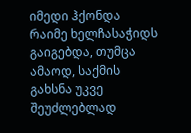იმედი ჰქონდა რაიმე ხელჩასაჭიდს გაიგებდა, თუმცა ამაოდ, საქმის გახსნა უკვე შეუძლებლად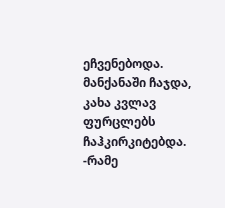ეჩვენებოდა. მანქანაში ჩაჯდა, კახა კვლავ ფურცლებს ჩაჰკირკიტებდა.
-რამე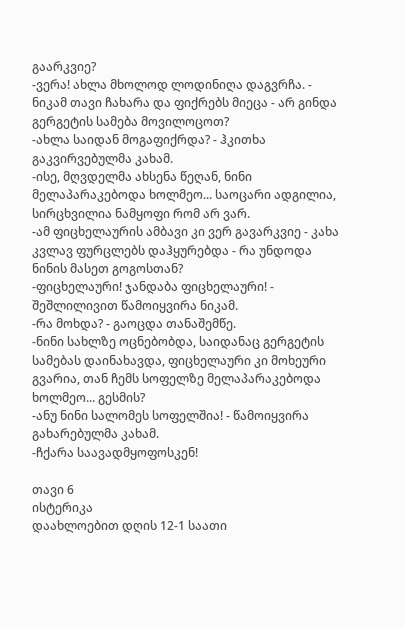გაარკვიე?
-ვერა! ახლა მხოლოდ ლოდინიღა დაგვრჩა. - ნიკამ თავი ჩახარა და ფიქრებს მიეცა - არ გინდა გერგეტის სამება მოვილოცოთ?
-ახლა საიდან მოგაფიქრდა? - ჰკითხა გაკვირვებულმა კახამ.
-ისე, მღვდელმა ახსენა წეღან, ნინი მელაპარაკებოდა ხოლმეო... საოცარი ადგილია, სირცხვილია ნამყოფი რომ არ ვარ.
-ამ ფიცხელაურის ამბავი კი ვერ გავარკვიე - კახა კვლავ ფურცლებს დაჰყურებდა - რა უნდოდა ნინის მასეთ გოგოსთან?
-ფიცხელაური! ჯანდაბა ფიცხელაური! - შეშლილივით წამოიყვირა ნიკამ.
-რა მოხდა? - გაოცდა თანაშემწე.
-ნინი სახლზე ოცნებობდა, საიდანაც გერგეტის სამებას დაინახავდა, ფიცხელაური კი მოხეური გვარია, თან ჩემს სოფელზე მელაპარაკებოდა ხოლმეო... გესმის?
-ანუ ნინი სალომეს სოფელშია! - წამოიყვირა გახარებულმა კახამ.
-ჩქარა საავადმყოფოსკენ!

თავი 6
ისტერიკა
დაახლოებით დღის 12-1 საათი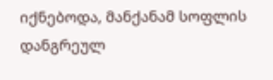იქნებოდა, მანქანამ სოფლის დანგრეულ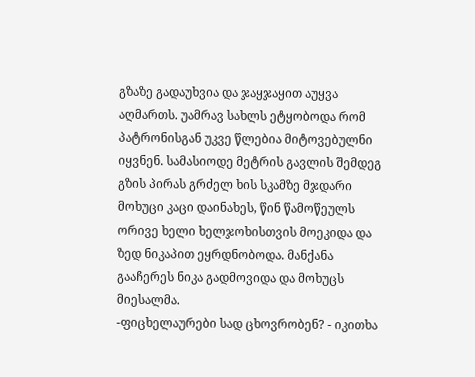გზაზე გადაუხვია და ჯაყჯაყით აუყვა აღმართს. უამრავ სახლს ეტყობოდა რომ პატრონისგან უკვე წლებია მიტოვებულნი იყვნენ. სამასიოდე მეტრის გავლის შემდეგ გზის პირას გრძელ ხის სკამზე მჯდარი მოხუცი კაცი დაინახეს, წინ წამოწეულს ორივე ხელი ხელჯოხისთვის მოეკიდა და ზედ ნიკაპით ეყრდნობოდა. მანქანა გააჩერეს ნიკა გადმოვიდა და მოხუცს მიესალმა.
-ფიცხელაურები სად ცხოვრობენ? - იკითხა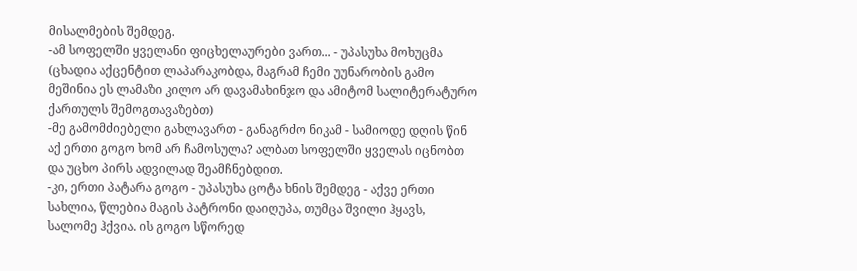მისალმების შემდეგ.
-ამ სოფელში ყველანი ფიცხელაურები ვართ... - უპასუხა მოხუცმა (ცხადია აქცენტით ლაპარაკობდა, მაგრამ ჩემი უუნარობის გამო მეშინია ეს ლამაზი კილო არ დავამახინჯო და ამიტომ სალიტერატურო ქართულს შემოგთავაზებთ)
-მე გამომძიებელი გახლავართ - განაგრძო ნიკამ - სამიოდე დღის წინ აქ ერთი გოგო ხომ არ ჩამოსულა? ალბათ სოფელში ყველას იცნობთ და უცხო პირს ადვილად შეამჩნებდით.
-კი, ერთი პატარა გოგო - უპასუხა ცოტა ხნის შემდეგ - აქვე ერთი სახლია, წლებია მაგის პატრონი დაიღუპა, თუმცა შვილი ჰყავს, სალომე ჰქვია. ის გოგო სწორედ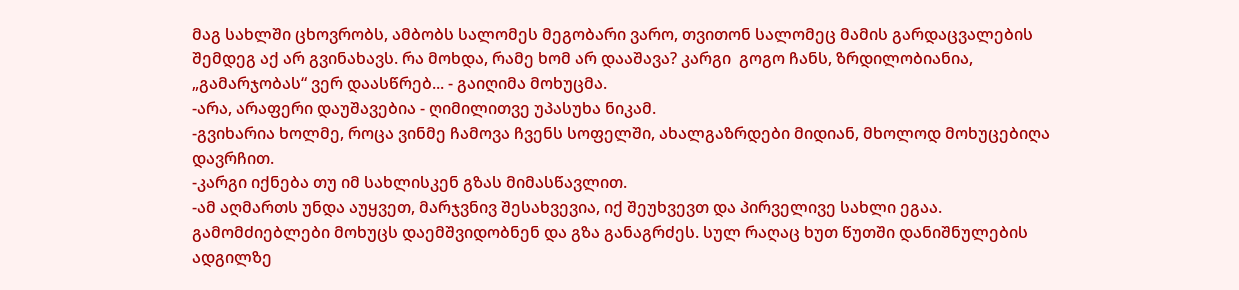მაგ სახლში ცხოვრობს, ამბობს სალომეს მეგობარი ვარო, თვითონ სალომეც მამის გარდაცვალების შემდეგ აქ არ გვინახავს. რა მოხდა, რამე ხომ არ დააშავა? კარგი  გოგო ჩანს, ზრდილობიანია, „გამარჯობას“ ვერ დაასწრებ... - გაიღიმა მოხუცმა.
-არა, არაფერი დაუშავებია - ღიმილითვე უპასუხა ნიკამ.
-გვიხარია ხოლმე, როცა ვინმე ჩამოვა ჩვენს სოფელში, ახალგაზრდები მიდიან, მხოლოდ მოხუცებიღა დავრჩით.
-კარგი იქნება თუ იმ სახლისკენ გზას მიმასწავლით.
-ამ აღმართს უნდა აუყვეთ, მარჯვნივ შესახვევია, იქ შეუხვევთ და პირველივე სახლი ეგაა.
გამომძიებლები მოხუცს დაემშვიდობნენ და გზა განაგრძეს. სულ რაღაც ხუთ წუთში დანიშნულების ადგილზე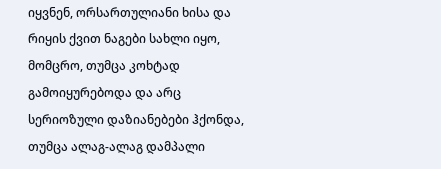იყვნენ, ორსართულიანი ხისა და რიყის ქვით ნაგები სახლი იყო, მომცრო, თუმცა კოხტად გამოიყურებოდა და არც სერიოზული დაზიანებები ჰქონდა, თუმცა ალაგ-ალაგ დამპალი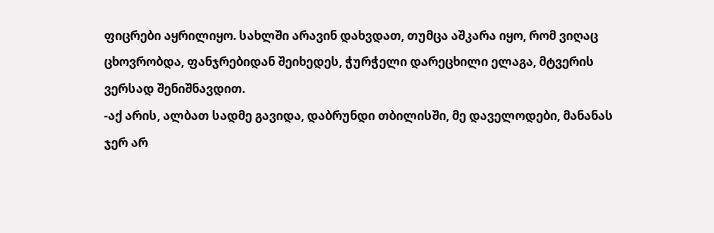ფიცრები აყრილიყო. სახლში არავინ დახვდათ, თუმცა აშკარა იყო, რომ ვიღაც ცხოვრობდა, ფანჯრებიდან შეიხედეს, ჭურჭელი დარეცხილი ელაგა, მტვერის ვერსად შენიშნავდით.
-აქ არის, ალბათ სადმე გავიდა, დაბრუნდი თბილისში, მე დაველოდები, მანანას ჯერ არ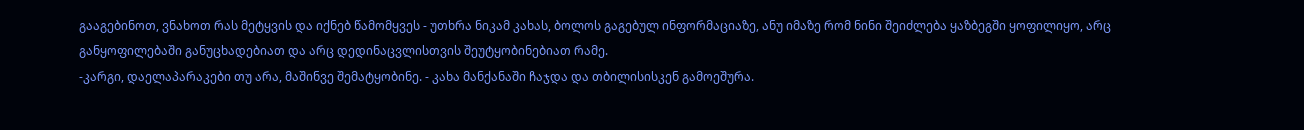გააგებინოთ, ვნახოთ რას მეტყვის და იქნებ წამომყვეს - უთხრა ნიკამ კახას, ბოლოს გაგებულ ინფორმაციაზე, ანუ იმაზე რომ ნინი შეიძლება ყაზბეგში ყოფილიყო, არც განყოფილებაში განუცხადებიათ და არც დედინაცვლისთვის შეუტყობინებიათ რამე.
-კარგი, დაელაპარაკები თუ არა, მაშინვე შემატყობინე. - კახა მანქანაში ჩაჯდა და თბილისისკენ გამოეშურა.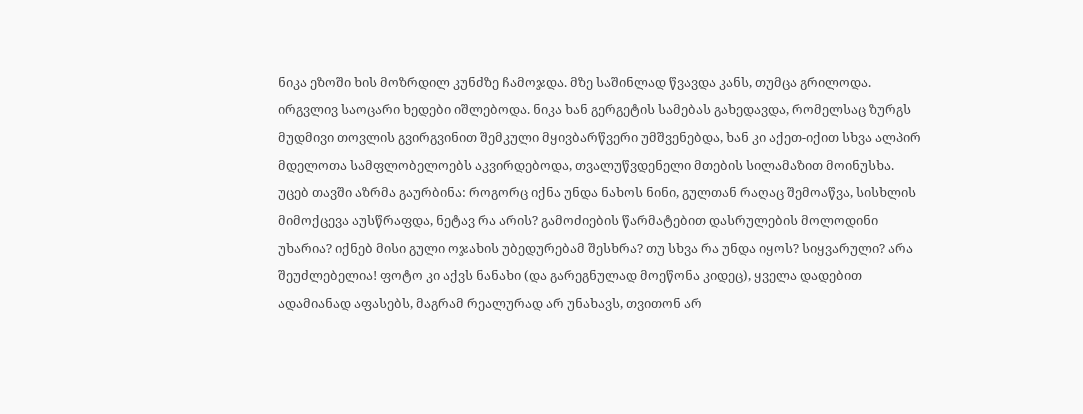ნიკა ეზოში ხის მოზრდილ კუნძზე ჩამოჯდა. მზე საშინლად წვავდა კანს, თუმცა გრილოდა. ირგვლივ საოცარი ხედები იშლებოდა. ნიკა ხან გერგეტის სამებას გახედავდა, რომელსაც ზურგს მუდმივი თოვლის გვირგვინით შემკული მყივბარწვერი უმშვენებდა, ხან კი აქეთ-იქით სხვა ალპირ მდელოთა სამფლობელოებს აკვირდებოდა, თვალუწვდენელი მთების სილამაზით მოინუსხა. უცებ თავში აზრმა გაურბინა: როგორც იქნა უნდა ნახოს ნინი, გულთან რაღაც შემოაწვა, სისხლის მიმოქცევა აუსწრაფდა, ნეტავ რა არის? გამოძიების წარმატებით დასრულების მოლოდინი უხარია? იქნებ მისი გული ოჯახის უბედურებამ შესხრა? თუ სხვა რა უნდა იყოს? სიყვარული? არა შეუძლებელია! ფოტო კი აქვს ნანახი (და გარეგნულად მოეწონა კიდეც), ყველა დადებით ადამიანად აფასებს, მაგრამ რეალურად არ უნახავს, თვითონ არ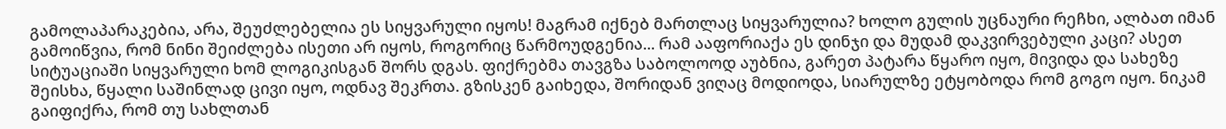გამოლაპარაკებია, არა, შეუძლებელია ეს სიყვარული იყოს! მაგრამ იქნებ მართლაც სიყვარულია? ხოლო გულის უცნაური რეჩხი, ალბათ იმან გამოიწვია, რომ ნინი შეიძლება ისეთი არ იყოს, როგორიც წარმოუდგენია... რამ ააფორიაქა ეს დინჯი და მუდამ დაკვირვებული კაცი? ასეთ სიტუაციაში სიყვარული ხომ ლოგიკისგან შორს დგას. ფიქრებმა თავგზა საბოლოოდ აუბნია, გარეთ პატარა წყარო იყო, მივიდა და სახეზე შეისხა, წყალი საშინლად ცივი იყო, ოდნავ შეკრთა. გზისკენ გაიხედა, შორიდან ვიღაც მოდიოდა, სიარულზე ეტყობოდა რომ გოგო იყო. ნიკამ გაიფიქრა, რომ თუ სახლთან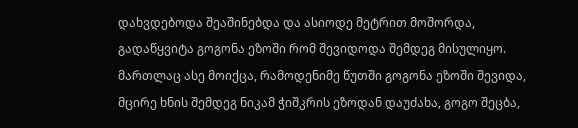დახვდებოდა შეაშინებდა და ასიოდე მეტრით მოშორდა, გადაწყვიტა გოგონა ეზოში რომ შევიდოდა შემდეგ მისულიყო. მართლაც ასე მოიქცა, რამოდენიმე წუთში გოგონა ეზოში შევიდა, მცირე ხნის შემდეგ ნიკამ ჭიშკრის ეზოდან დაუძახა, გოგო შეცბა,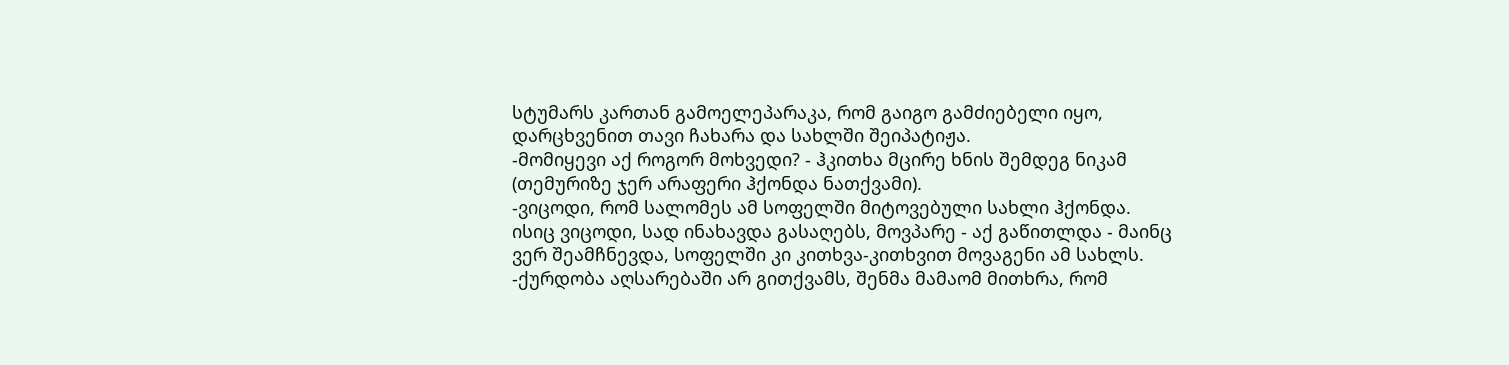სტუმარს კართან გამოელეპარაკა, რომ გაიგო გამძიებელი იყო, დარცხვენით თავი ჩახარა და სახლში შეიპატიჟა.
-მომიყევი აქ როგორ მოხვედი? - ჰკითხა მცირე ხნის შემდეგ ნიკამ (თემურიზე ჯერ არაფერი ჰქონდა ნათქვამი).
-ვიცოდი, რომ სალომეს ამ სოფელში მიტოვებული სახლი ჰქონდა. ისიც ვიცოდი, სად ინახავდა გასაღებს, მოვპარე - აქ გაწითლდა - მაინც ვერ შეამჩნევდა, სოფელში კი კითხვა-კითხვით მოვაგენი ამ სახლს.
-ქურდობა აღსარებაში არ გითქვამს, შენმა მამაომ მითხრა, რომ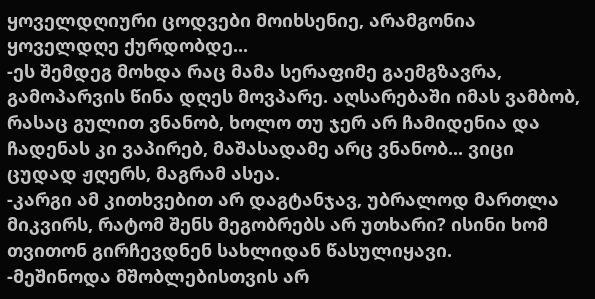ყოველდღიური ცოდვები მოიხსენიე, არამგონია ყოველდღე ქურდობდე...
-ეს შემდეგ მოხდა რაც მამა სერაფიმე გაემგზავრა, გამოპარვის წინა დღეს მოვპარე. აღსარებაში იმას ვამბობ, რასაც გულით ვნანობ, ხოლო თუ ჯერ არ ჩამიდენია და ჩადენას კი ვაპირებ, მაშასადამე არც ვნანობ... ვიცი ცუდად ჟღერს, მაგრამ ასეა.
-კარგი ამ კითხვებით არ დაგტანჯავ, უბრალოდ მართლა მიკვირს, რატომ შენს მეგობრებს არ უთხარი? ისინი ხომ თვითონ გირჩევდნენ სახლიდან წასულიყავი.
-მეშინოდა მშობლებისთვის არ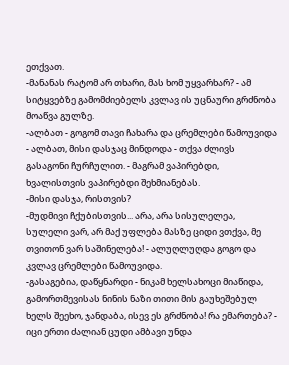ეთქვათ.
-მანანას რატომ არ თხარი, მას ხომ უყვარხარ? - ამ სიტყვებზე გამომძიებელს კვლავ ის უცნაური გრძნობა მოაწვა გულზე.
-ალბათ - გოგომ თავი ჩახარა და ცრემლები წამოუვიდა - ალბათ, მისი დასჯაც მინდოდა - თქვა ძლივს გასაგონი ჩურჩულით. - მაგრამ ვაპირებდი, ხვალისთვის ვაპირებდი შეხმიანებას.
-მისი დასჯა, რისთვის?
-მუდმივი ჩქუბისთვის... არა, არა სისულელეა, სულელი ვარ, არ მაქ უფლება მასზე ციდი ვთქვა, მე თვითონ ვარ საშინელება! - ალუღლუღდა გოგო და კვლავ ცრემლები წამოუვიდა.
-გასაგებია, დაწყნარდი - ნიკამ ხელსახოცი მიაწიდა, გამორთმევისას ნინის ნაზი თითი მის გაუხეშებულ ხელს შეეხო, ჯანდაბა, ისევ ეს გრძნობა! რა ემართება? - იცი ერთი ძალიან ცუდი ამბავი უნდა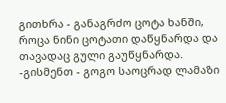გითხრა - განაგრძო ცოტა ხანში, როცა ნინი ცოტათი დაწყნარდა და თავადაც გული გაუწყნარდა.
-გისმენთ - გოგო საოცრად ლამაზი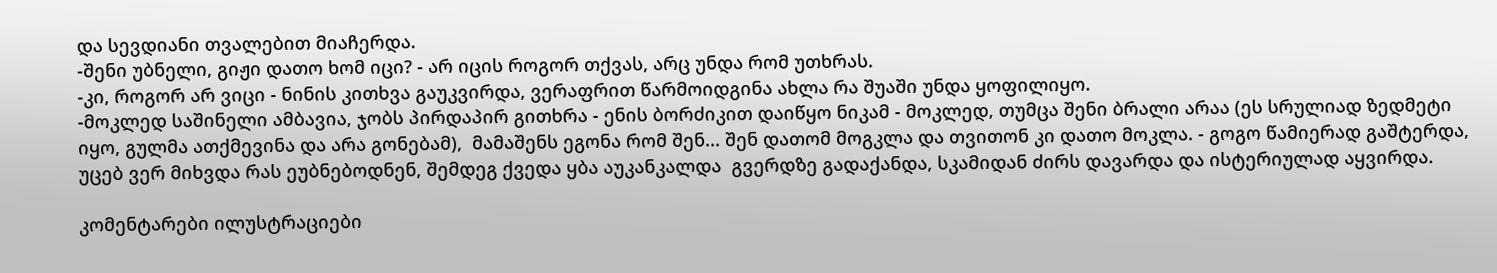და სევდიანი თვალებით მიაჩერდა.
-შენი უბნელი, გიჟი დათო ხომ იცი? - არ იცის როგორ თქვას, არც უნდა რომ უთხრას.
-კი, როგორ არ ვიცი - ნინის კითხვა გაუკვირდა, ვერაფრით წარმოიდგინა ახლა რა შუაში უნდა ყოფილიყო.
-მოკლედ საშინელი ამბავია, ჯობს პირდაპირ გითხრა - ენის ბორძიკით დაიწყო ნიკამ - მოკლედ, თუმცა შენი ბრალი არაა (ეს სრულიად ზედმეტი იყო, გულმა ათქმევინა და არა გონებამ),  მამაშენს ეგონა რომ შენ... შენ დათომ მოგკლა და თვითონ კი დათო მოკლა. - გოგო წამიერად გაშტერდა, უცებ ვერ მიხვდა რას ეუბნებოდნენ, შემდეგ ქვედა ყბა აუკანკალდა  გვერდზე გადაქანდა, სკამიდან ძირს დავარდა და ისტერიულად აყვირდა.

კომენტარები ილუსტრაციები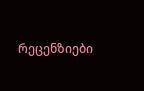რეცენზიები